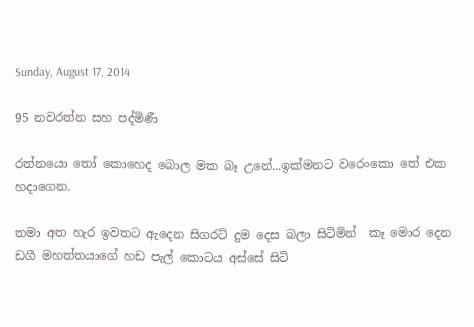Sunday, August 17, 2014

95 නවරත්න සහ පද්මිණී

රත්නයො තෝ කොහෙද බොල මක බෑ උනේ...ඉක්මනට වරෙංකො තේ එක හදාගෙන.

තමා අත හැර ඉවතට ඇදෙන සිගරට් දුම දෙස බලා සිටිමින්  කෑ මොර දෙන ඩගී මහත්තයාගේ හඩ පැල් කොටය අස්සේ සිටි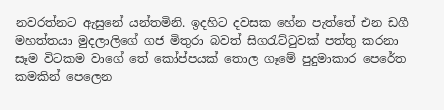නවරත්නට ඇසුනේ යන්තමිනි. ඉදහිට දවසක හේන පැත්තේ එන ඩගී මහත්තයා මුදලාලිගේ ගජ මිතුරා බවත් සිගරැට්ටුවක් පත්තු කරනා සෑම විටකම වාගේ තේ කෝප්පයක් තොල ගෑමේ පුදුමාකාර පෙරේත කමකින් පෙලෙන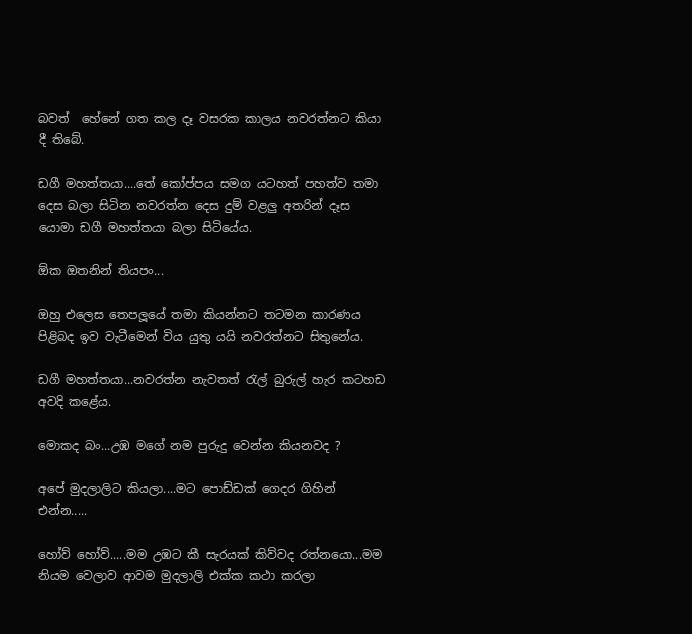බවත්  හේනේ ගත කල දෑ වසරක කාලය නවරත්නට කියා දී තිබේ.

ඩගී මහත්තයා....තේ කෝප්පය සමග යටහත් පහත්ව තමා දෙස බලා සිටින නවරත්න දෙස දුම් වළලු අතරින් දෑස යොමා ඩගී මහත්තයා බලා සිටියේය.

ඕක ඔතනින් තියපං...

ඔහු එලෙස තෙපලූයේ තමා කියන්නට තටමන කාරණය පිළිබද ඉව වැටීමෙන් විය යුතු යයි නවරත්නට සිතුනේය.

ඩගී මහත්තයා...නවරත්න නැවතත් රැල් බුරුල් හැර කටහඩ අවදි කළේය.

මොකද බං...උඹ මගේ නම පුරුදු වෙන්න කියනවද ?

අපේ මුදලාලිට කියලා....මට පොඩ්ඩක් ගෙදර ගිහින් එන්න.....

හෝව් හෝව්.....මම උඹට කී සැරයක් කිව්වද රත්නයො...මම නියම වෙලාව ආවම මුදලාලි එක්ක කථා කරලා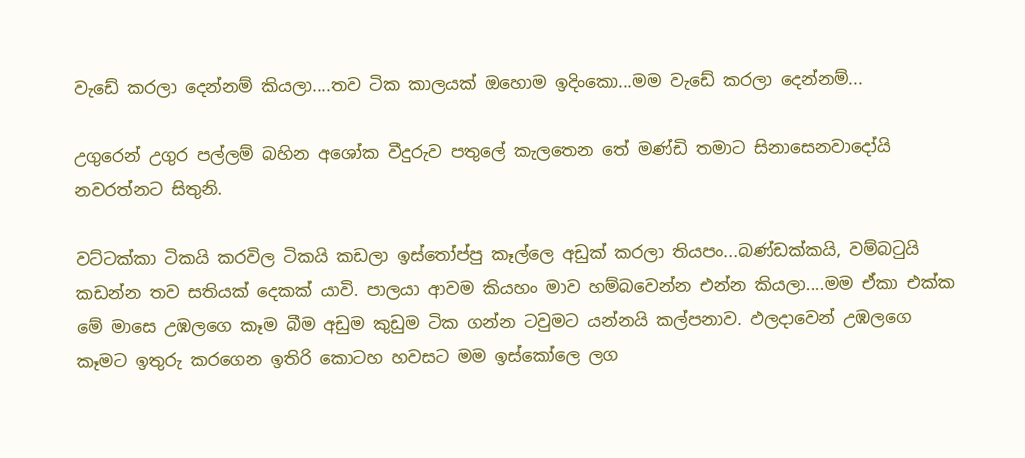වැඩේ කරලා දෙන්නම් කියලා....තව ටික කාලයක් ඔහොම ඉදිංකො...මම වැඩේ කරලා දෙන්නම්...

උගුරෙන් උගුර පල්ලම් බහින අශෝක වීදුරුව පතුලේ කැලතෙන තේ මණ්ඩි තමාට සිනාසෙනවාදෝයි නවරත්නට සිතුනි.

වට්ටක්කා ටිකයි කරවිල ටිකයි කඩලා ඉස්තෝප්පු කෑල්ලෙ අඩුක් කරලා තියපං...බණ්ඩක්කයි, වම්බටුයි කඩන්න තව සතියක් දෙකක් යාවි. පාලයා ආවම කියහං මාව හම්බවෙන්න එන්න කියලා....මම ඒකා එක්ක මේ මාසෙ උඹලගෙ කෑම බීම අඩුම කුඩුම ටික ගන්න ටවුමට යන්නයි කල්පනාව. ඵලදාවෙන් උඹලගෙ කෑමට ඉතුරු කරගෙන ඉතිරි කොටහ හවසට මම ඉස්කෝලෙ ලග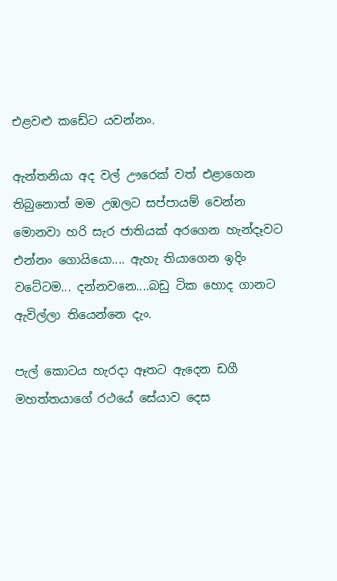එළවළු කඩේට යවන්නං.

ඇන්තනියා අද වල් ඌරෙක් වත් එළාගෙන තිබුනොත් මම උඹලට සප්පායම් වෙන්න මොනවා හරි සැර ජාතියක් අරගෙන හැන්දෑවට එන්නං ගොයියො.... ඇහැ තියාගෙන ඉදිං වටේටම... දන්නවනෙ....බඩු ටික හොද ගානට ඇවිල්ලා තියෙන්නෙ දැං.

පැල් කොටය හැරදා ඈතට ඇදෙන ඩගී මහත්තයාගේ රථයේ සේයාව දෙස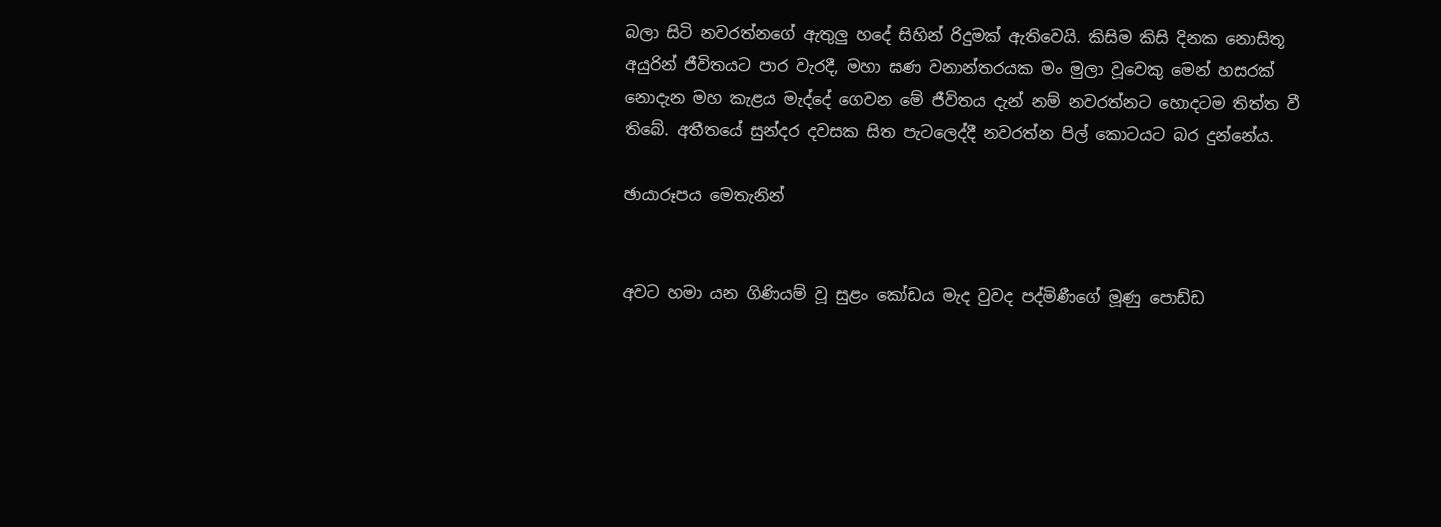බලා සිටි නවරත්නගේ ඇතුලු හදේ සිහින් රිදුමක් ඇතිවෙයි. කිසිම කිසි දිනක නොසිතූ අයුරින් ජීවිතයට පාර වැරදී, මහා ඝණ වනාන්තරයක මං මුලා වූවෙකු මෙන් හසරක් නොදැන මහ කැළය මැද්දේ ගෙවන මේ ජීවිතය දැන් නම් නවරත්නට හොදටම තිත්ත වී තිබේ. අතීතයේ සුන්දර දවසක සිත පැටලෙද්දී නවරත්න පිල් කොටයට බර දුන්නේය.

ඡායාරූපය මෙතැනින්


අවට හමා යන ගිණියම් වූ සුළං කෝඩය මැද වුවද පද්මිණීගේ මූණු පොඩ්ඩ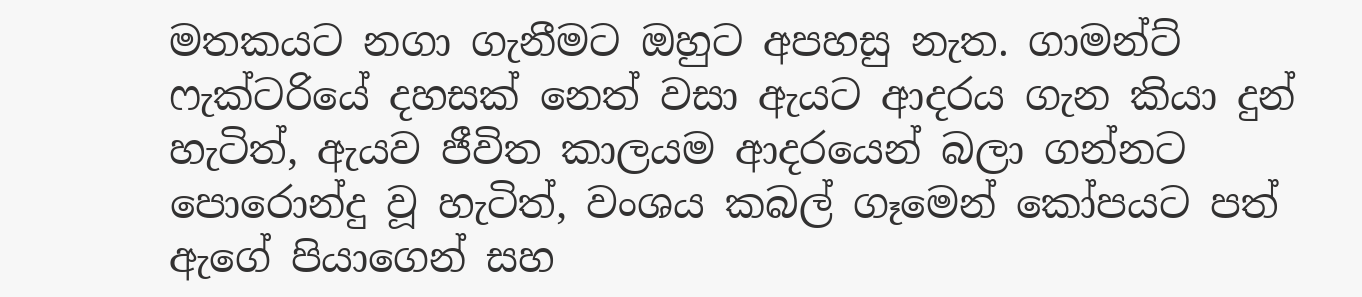මතකයට නගා ගැනීමට ඔහුට අපහසු නැත. ගාමන්ට් ෆැක්ටරියේ දහසක් නෙත් වසා ඇයට ආදරය ගැන කියා දුන් හැටිත්, ඇයව ජීවිත කාලයම ආදරයෙන් බලා ගන්නට පොරොන්දු වූ හැටිත්, වංශය කබල් ගෑමෙන් කෝපයට පත් ඇගේ පියාගෙන් සහ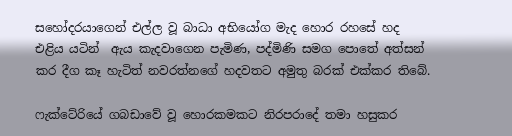සහෝදරයාගෙන් එල්ල වූ බාධා අභියෝග මැද හොර රහසේ හද එළිය යටින්  ඇය කැදවාගෙන පැමිණ, පද්මිණි සමග පොතේ අත්සන් කර දීග කෑ හැටිත් නවරත්නගේ හදවතට අමුතු බරක් එක්කර තිබේ.

ෆැක්ටේරියේ ගබඩාවේ වූ හොරකමකට නිරපරාදේ තමා හසුකර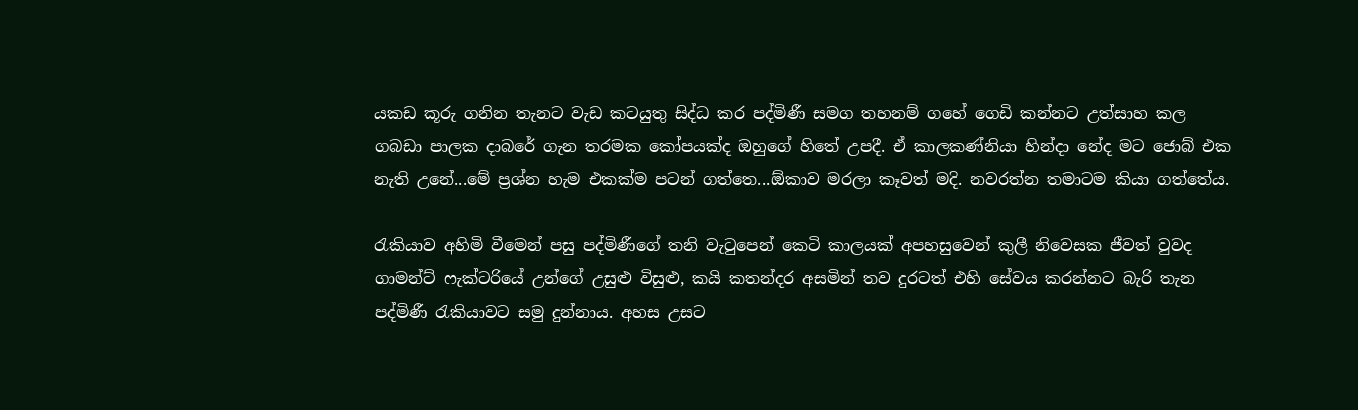යකඩ කූරු ගනින තැනට වැඩ කටයුතු සිද්ධ කර පද්මිණී සමග තහනම් ගහේ ගෙඩි කන්නට උත්සාහ කල ගබඩා පාලක දාබරේ ගැන තරමක කෝපයක්ද ඔහුගේ හිතේ උපදී. ඒ කාලකණ්නියා හින්දා නේද මට ජොබ් එක නැති උනේ...මේ ප්‍රශ්න හැම එකක්ම පටන් ගත්තෙ...ඕකාව මරලා කෑවත් මදි. නවරත්න තමාටම කියා ගත්තේය.

රැකියාව අහිමි වීමෙන් පසු පද්මිණීගේ තනි වැටුපෙන් කෙටි කාලයක් අපහසුවෙන් කුලී නිවෙසක ජීවත් වුවද ගාමන්ට් ෆැක්ටරියේ උන්ගේ උසුළු විසුළු, කයි කතන්දර අසමින් තව දුරටත් එහි සේවය කරන්නට බැරි තැන පද්මිණී රැකියාවට සමු දුන්නාය. අහස උසට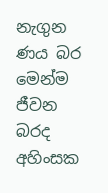නැගුන ණය බර මෙන්ම ජීවන බරද අහිංසක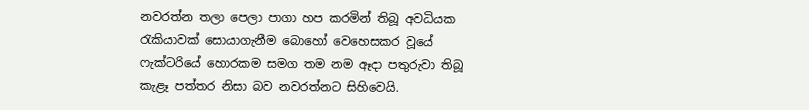නවරත්න තලා පෙලා පාගා හප කරමින් තිබූ අවධියක රැකියාවක් සොයාගැනීම බොහෝ වෙහෙසකර වූයේ ෆැක්ටරියේ හොරකම සමග තම නම ඈදා පතුරුවා තිබූ කැළෑ පත්තර නිසා බව නවරත්නට සිහිවෙයි.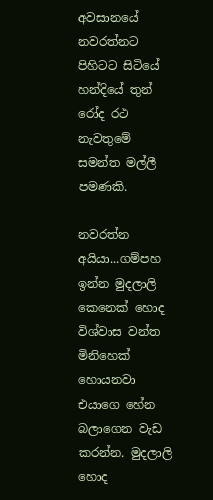අවසානයේ නවරත්නට පිහිටට සිටියේ හන්දියේ තුන් රෝද රථ නැවතුමේ සමන්ත මල්ලී පමණකි.

නවරත්න අයියා...ගම්පහ ඉන්න මුදලාලි කෙනෙක් හොද විශ්වාස වන්ත මිනිහෙක් හොයනවා එයාගෙ හේන බලාගෙන වැඩ කරන්න. මුදලාලි හොද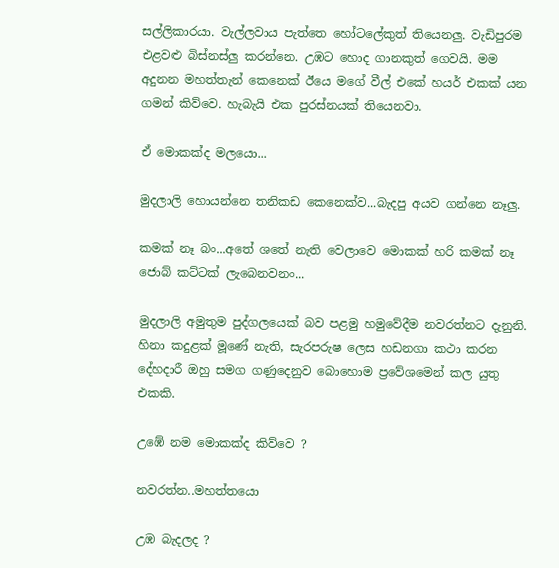සල්ලිකාරයා. වැල්ලවාය පැත්තෙ හෝටලේකුත් තියෙනලු. වැඩිපුරම එළවළු බිස්නස්ලු කරන්නෙ. උඹට හොද ගානකුත් ගෙවයි. මම අදුනන මහත්තැන් කෙනෙක් ඊයෙ මගේ වීල් එකේ හයර් එකක් යන ගමන් කිව්වෙ. හැබැයි එක පුරස්නයක් තියෙනවා.

ඒ මොකක්ද මලයො...

මුදලාලි හොයන්නෙ තනිකඩ කෙනෙක්ව...බැදපු අයව ගන්නෙ නෑලු.

කමක් නෑ බං...අතේ ශතේ නැති වෙලාවෙ මොකක් හරි කමක් නෑ ජොබ් කට්ටක් ලැබෙනවනං...

මුදලාලි අමුතුම පුද්ගලයෙක් බව පළමු හමුවේදීම නවරත්නට දැනුනි. හිනා කදුළක් මූණේ නැති, සැරපරුෂ ලෙස හඩනගා කථා කරන දේහදාරී ඔහු සමග ගණුදෙනුව බොහොම ප්‍රවේශමෙන් කල යුතු එකකි.

උඹේ නම මොකක්ද කිව්වෙ ?

නවරත්න..මහත්තයො

උඹ බැදලද ?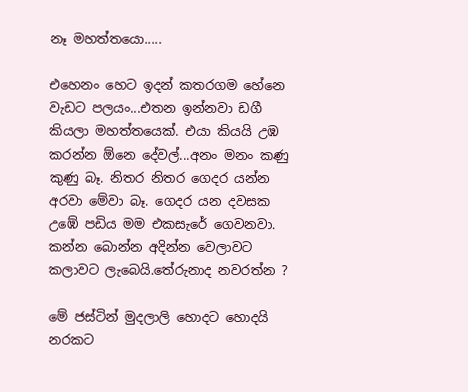නෑ මහත්තයො.....

එහෙනං හෙට ඉදන් කතරගම හේනෙ වැඩට පලයං...එතන ඉන්නවා ඩගී කියලා මහත්තයෙක්. එයා කියයි උඹ කරන්න ඕනෙ දේවල්...අනං මනං කණු කුණු බෑ. නිතර නිතර ගෙදර යන්න අරවා මේවා බෑ. ගෙදර යන දවසක උඹේ පඩිය මම එකසැරේ ගෙවනවා. කන්න බොන්න අදින්න වෙලාවට කලාවට ලැබෙයි.තේරුනාද නවරත්න ?

මේ ජස්ටින් මුදලාලි හොදට හොදයි නරකට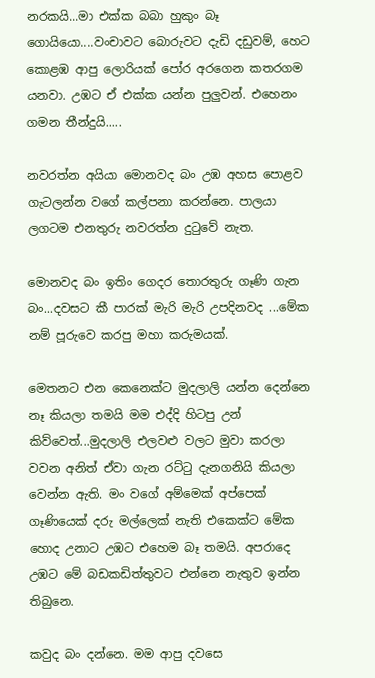නරකයි...මා එක්ක බබා හුකුං බෑ ගොයියො....වංචාවට බොරුවට දැඩි දඩුවම්, හෙට කොළඹ ආපු ලොරියක් පෝර අරගෙන කතරගම යනවා. උඹට ඒ එක්ක යන්න පුලුවන්. එහෙනං ගමන තීන්දුයි.....

නවරත්න අයියා මොනවද බං උඹ අහස පොළව ගැටලන්න වගේ කල්පනා කරන්නෙ. පාලයා ලගටම එනතුරු නවරත්න දුටුවේ නැත.

මොනවද බං ඉතිං ගෙදර තොරතුරු ගෑණි ගැන බං...දවසට කී පාරක් මැරි මැරි උපදිනවද ...මේක නම් පූරුවෙ කරපු මහා කරුමයක්.

මෙතනට එන කෙනෙක්ට මුදලාලි යන්න දෙන්නෙ නෑ කියලා තමයි මම එද්දි හිටපු උන් කිව්වෙත්...මුදලාලි එලවළු වලට මුවා කරලා වවන අනිත් ඒවා ගැන රට්ටු දැනගනියි කියලා වෙන්න ඇති. මං වගේ අම්මෙක් අප්පෙක් ගෑණියෙක් දරු මල්ලෙක් නැති එකෙක්ට මේක හොද උනාට උඹට එහෙම බෑ තමයි. අපරාදෙ උඹට මේ බඩකඩිත්තුවට එන්නෙ නැතුව ඉන්න තිබුනෙ.

කවුද බං දන්නෙ. මම ආපු දවසෙ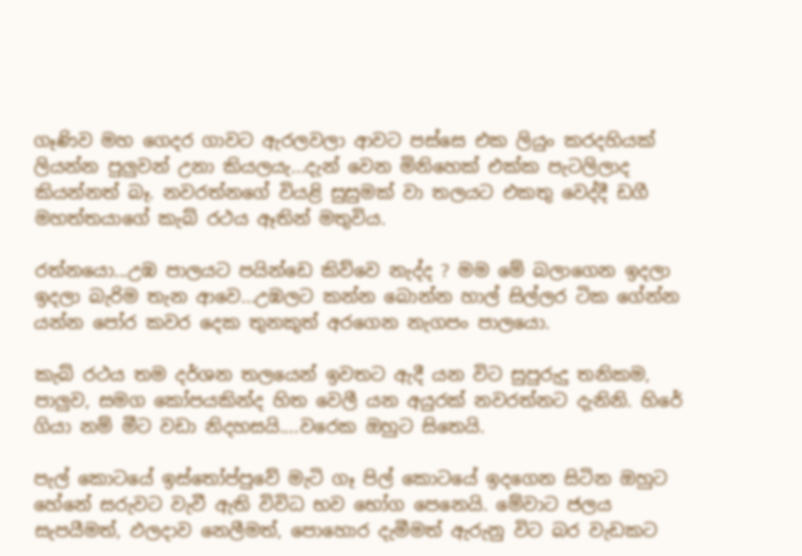ගෑණිව මහ ගෙදර ගාවට ඇරලවලා ආවට පස්සෙ එක ලියුං කරදහියක් ලියන්න පුලුවන් උනා කියලයැ...දැන් වෙන මිනිහෙක් එක්ක පැටලිලාද කියන්නත් බෑ. නවරත්නගේ වියළි සුසුමක් වා තලයට එකතු වෙද්දී ඩගී මහත්තයාගේ කැබ් රථය ඈතින් මතුවිය.

රත්නයො...උඹ පාලයට පයින්ඩෙ කිව්වෙ නැද්ද ? මම මේ බලාගෙන ඉදලා ඉදලා බැරිම තැන ආවෙ...උඹලට කන්න බොන්න හාල් සිල්ලර ටික ගේන්න යන්න පෝර කවර දෙක තුනකුත් අරගෙන නැගපං පාලයො.

කැබ් රථය තම දර්ශන තලයෙන් ඉවතට ඇදී යන විට සුපුරුදු තනිකම, පාලුව, සමග කෝපයකින්ද හිත වෙලී යන අයුරක් නවරත්නට දැනිනි. හිරේ ගියා නම් මීට වඩා නිදහසයි....වරෙක ඔහුට සිතෙයි.

පැල් කොටයේ ඉස්තෝප්පුවේ මැටි ගෑ පිල් කොටයේ ඉදගෙන සිටින ඔහුට හේනේ සරුවට වැවී ඇති විවිධ භව භෝග පෙනෙයි. මේවාට ජලය සැපයීමත්, ඵලදාව නෙලීමත්, පොහොර දැමීමත් ඇරුනු විට බර වැඩකට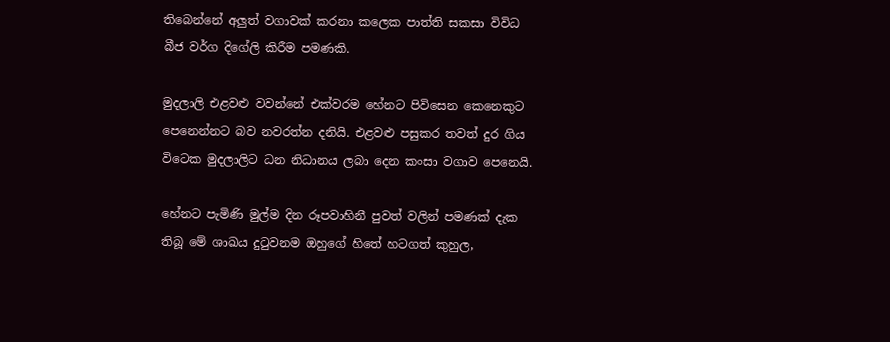තිබෙන්නේ අලුත් වගාවක් කරනා කලෙක පාත්ති සකසා විවිධ බීජ වර්ග දිගේලි කිරීම පමණකි.

මුදලාලි එළවළු වවන්නේ එක්වරම හේනට පිවිසෙන කෙනෙකුට පෙනෙන්නට බව නවරත්න දනියි. එළවළු පසුකර තවත් දුර ගිය විටෙක මුදලාලිට ධන නිධානය ලබා දෙන කංසා වගාව පෙනෙයි.

හේනට පැමිණි මුල්ම දින රූපවාහිනී පුවත් වලින් පමණක් දැක තිබූ මේ ශාඛය දුටුවනම ඔහුගේ හිතේ හටගත් කුහුල,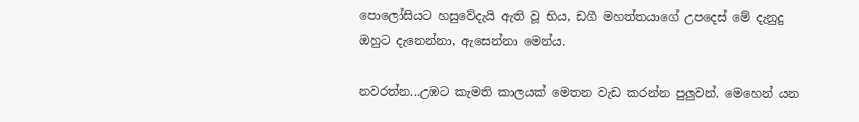පොලෝසියට හසුවේදැයි ඇති වූ භිය, ඩගී මහත්තයාගේ උපදෙස් මේ දැනුදු ඔහුට දැනෙන්නා, ඇසෙන්නා මෙන්ය.

නවරත්න...උඹට කැමති කාලයක් මෙතන වැඩ කරන්න පුලුවන්. මෙහෙන් යන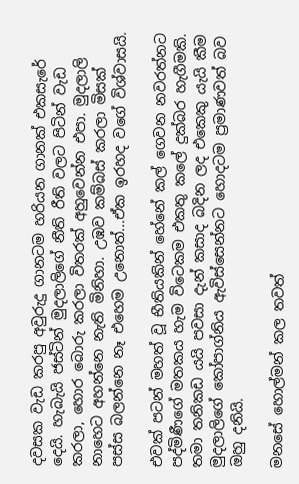දවසක වැඩ කරපු අවුරුදු ගානටම හරියන ගානක් එකසැරේ දෙයි. හැබැයි ජස්ටින් මුදලාලිගේ නීති රීති වලට පිටින් වැඩ කරලා, හොර බොරු කරලා විතරක් අහුවෙන්න එපා. මුදලාලි නාහෙට අහන්නෙ නැති මිනිහා. උඹව කම්බස් කරලා මිසක් පස්ස බලන්නෙ නෑ එහෙම උනොත්...ඒක ඉරහද වගේ විශ්වාසයි.

එවක් පටන් මහත් වූ භීතියකින් හේනේ කල් ගෙවන නවරත්නට පද්මිණීගේ මතකය හැම විටෙකම එකතු කලේ දුක්බර හැගීමකි. තමා තනිකඩ යයි පවසා දැන් කසාද බදින ලද එකෙකු යැයි කීම මුදලාලිගේ කෝපාග්නිය ඇවිස්සෙන්නට හොදටම ප්‍රමාණවත් බව ඔහු දනියි.

මනසේ හොල්මන් කල තවත්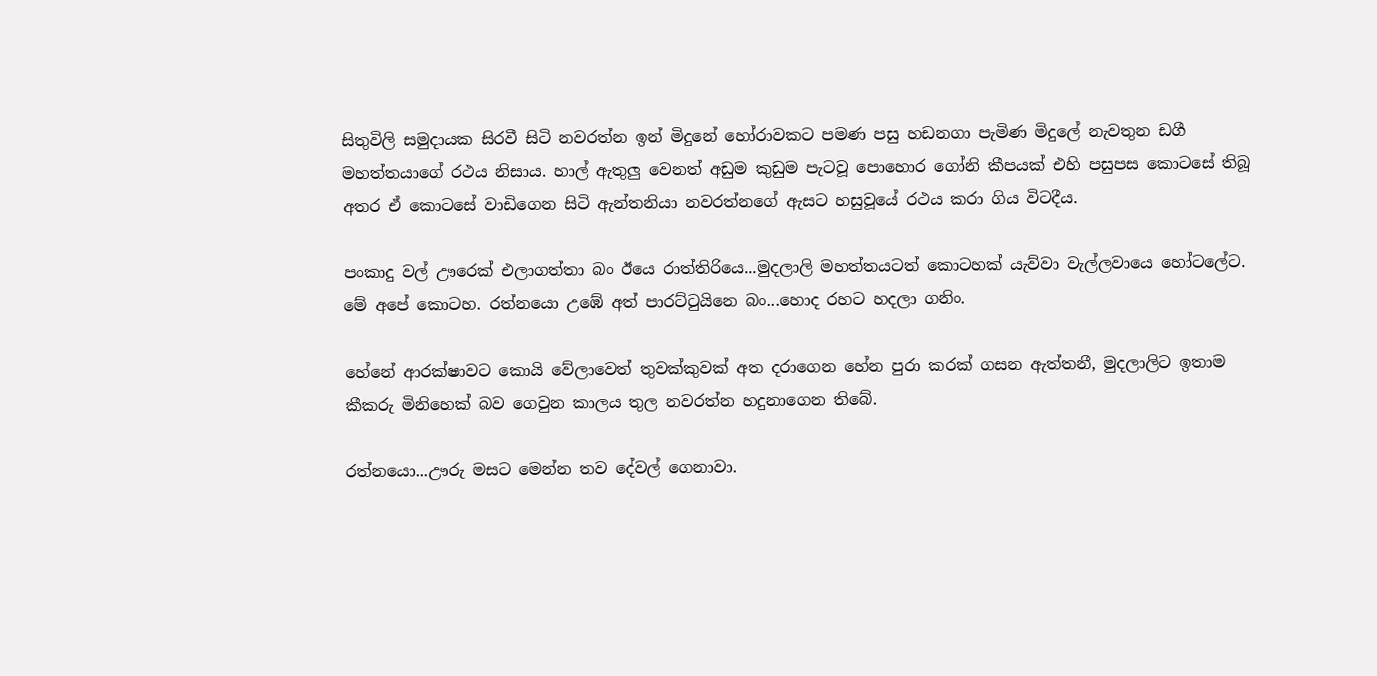සිතුවිලි සමුදායක සිරවී සිටි නවරත්න ඉන් මිදුනේ හෝරාවකට පමණ පසු හඩනගා පැමිණ මිදුලේ නැවතුන ඩගී මහත්තයාගේ රථය නිසාය. හාල් ඇතුලු වෙනත් අඩුම කුඩුම පැටවූ පොහොර ගෝනි කීපයක් එහි පසුපස කොටසේ තිබූ අතර ඒ කොටසේ වාඩිගෙන සිටි ඇන්තනියා නවරත්නගේ ඇසට හසුවූයේ රථය කරා ගිය විටදීය.

පංකාදු වල් ඌරෙක් එලාගත්තා බං ඊයෙ රාත්තිරියෙ...මුදලාලි මහත්තයටත් කොටහක් යැව්වා වැල්ලවායෙ හෝටලේට. මේ අපේ කොටහ. රත්නයො උඹේ අත් පාරට්ටුයිනෙ බං...හොද රහට හදලා ගනිං.

හේනේ ආරක්ෂාවට කොයි වේලාවෙත් තුවක්කුවක් අත දරාගෙන හේන පුරා කරක් ගසන ඇත්තනී, මුදලාලිට ඉතාම කීකරු මිනිහෙක් බව ගෙවුන කාලය තුල නවරත්න හදුනාගෙන තිබේ.

රත්නයො...ඌරු මසට මෙන්න තව දේවල් ගෙනාවා.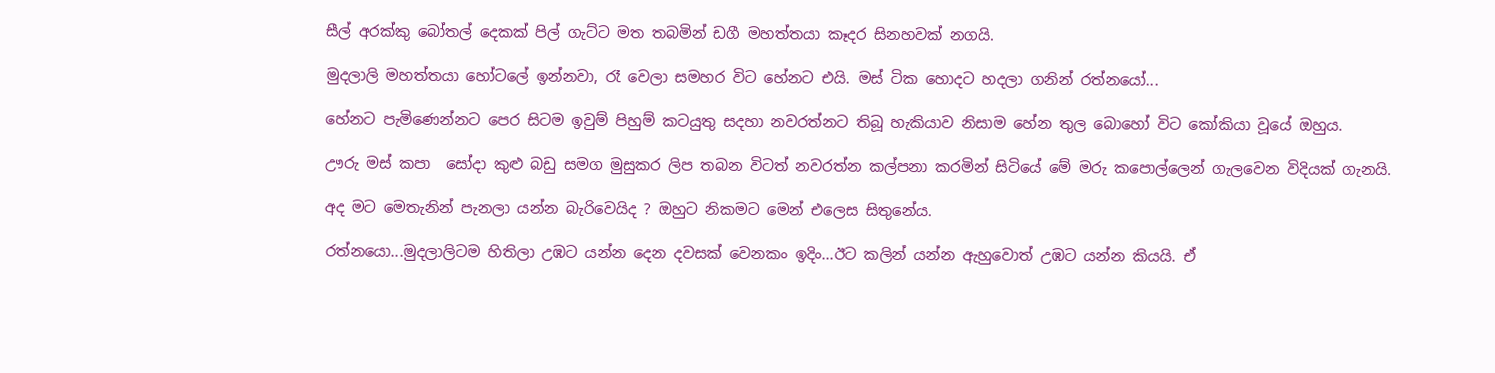සීල් අරක්කු බෝතල් දෙකක් පිල් ගැට්ට මත තබමින් ඩගී මහත්තයා කෑදර සිනහවක් නගයි.

මුදලාලි මහත්තයා හෝටලේ ඉන්නවා, රෑ වෙලා සමහර විට හේනට එයි. මස් ටික හොදට හදලා ගනින් රත්නයෝ...

හේනට පැමිණෙන්නට පෙර සිටම ඉවුම් පිහුම් කටයුතු සදහා නවරත්නට තිබූ හැකියාව නිසාම හේන තුල බොහෝ විට කෝකියා වූයේ ඔහුය.

ඌරු මස් කපා  සෝදා කුළු බඩු සමග මුසුකර ලිප තබන විටත් නවරත්න කල්පනා කරමින් සිටියේ මේ මරු කපොල්ලෙන් ගැලවෙන විදියක් ගැනයි.

අද මට මෙතැනින් පැනලා යන්න බැරිවෙයිද ? ඔහුට නිකමට මෙන් එලෙස සිතුනේය.

රත්නයො...මුදලාලිටම හිතිලා උඹට යන්න දෙන දවසක් වෙනකං ඉදිං...ඊට කලින් යන්න ඇහුවොත් උඹට යන්න කියයි. ඒ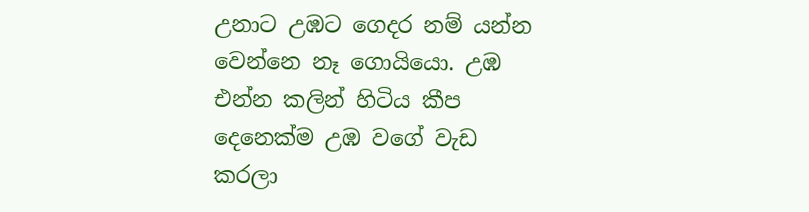උනාට උඹට ගෙදර නම් යන්න වෙන්නෙ නෑ ගොයියො. උඹ එන්න කලින් හිටිය කීප දෙනෙක්ම උඹ වගේ වැඩ කරලා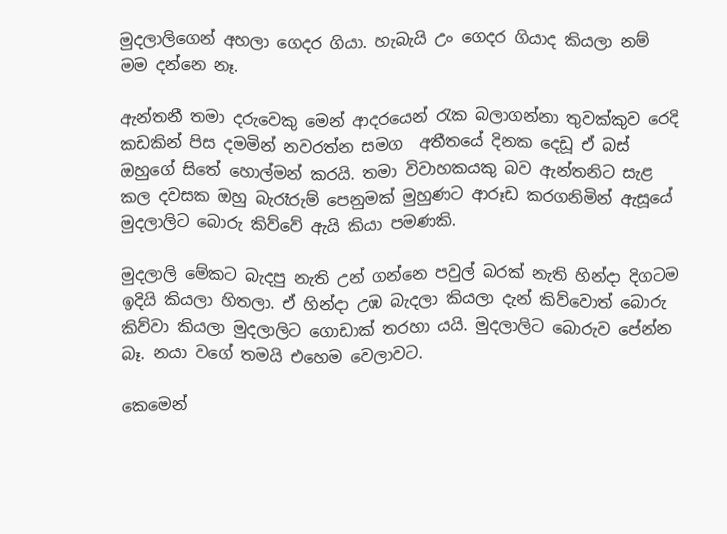මුදලාලිගෙන් අහලා ගෙදර ගියා. හැබැයි උං ගෙදර ගියාද කියලා නම් මම දන්නෙ නෑ.

ඇන්තනී තමා දරුවෙකු මෙන් ආදරයෙන් රැක බලාගන්නා තුවක්කුව රෙදි කඩකින් පිස දමමින් නවරත්න සමග  අතීතයේ දිනක දෙඩූ ඒ බස් ඔහුගේ සිතේ හොල්මන් කරයි. තමා විවාහකයකු බව ඇන්තනිට සැළ කල දවසක ඔහු බැරෑරුම් පෙනුමක් මුහුණට ආරූඩ කරගනිමින් ඇසූයේ මුදලාලිට බොරු කිව්වේ ඇයි කියා පමණකි.

මුදලාලි මේකට බැදපු නැති උන් ගන්නෙ පවුල් බරක් නැති හින්දා දිගටම ඉදියි කියලා හිතලා. ඒ හින්දා උඹ බැදලා කියලා දැන් කිව්වොත් බොරු කිව්වා කියලා මුදලාලිට ගොඩාක් තරහා යයි. මුදලාලිට බොරුව පේන්න බෑ. නයා වගේ තමයි එහෙම වෙලාවට.

කෙමෙන්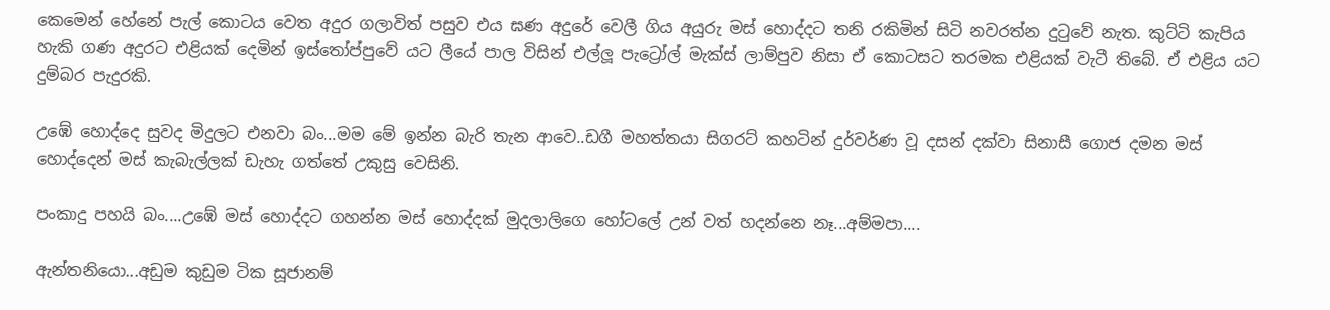කෙමෙන් හේනේ පැල් කොටය වෙත අදුර ගලාවිත් පසුව එය ඝණ අදුරේ වෙලී ගිය අයුරු මස් හොද්දට තනි රකිමින් සිටි නවරත්න දුටුවේ නැත. කුට්ටි කැපිය හැකි ගණ අදුරට එළියක් දෙමින් ඉස්තෝප්පුවේ යට ලීයේ පාල විසින් එල්ලූ පැට්‍රෝල් මැක්ස් ලාම්පුව නිසා ඒ කොටසට තරමක එළියක් වැටී තිබේ. ඒ එළිය යට දුම්බර පැදුරකි.

උඹේ හොද්දෙ සුවද මිදුලට එනවා බං...මම මේ ඉන්න බැරි තැන ආවෙ..ඩගී මහත්තයා සිගරට් කහටින් දුර්වර්ණ වූ දසන් දක්වා සිනාසී ගොජ දමන මස් හොද්දෙන් මස් කැබැල්ලක් ඩැහැ ගත්තේ උකුසු වෙසිනි.

පංකාදු පහයි බං....උඹේ මස් හොද්දට ගහන්න මස් හොද්දක් මුදලාලිගෙ හෝටලේ උන් වත් හදන්නෙ නෑ...අම්මපා....

ඇන්තනියො...අඩුම කුඩුම ටික සූජානම්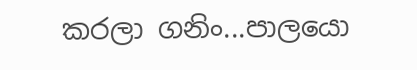කරලා ගනිං...පාලයො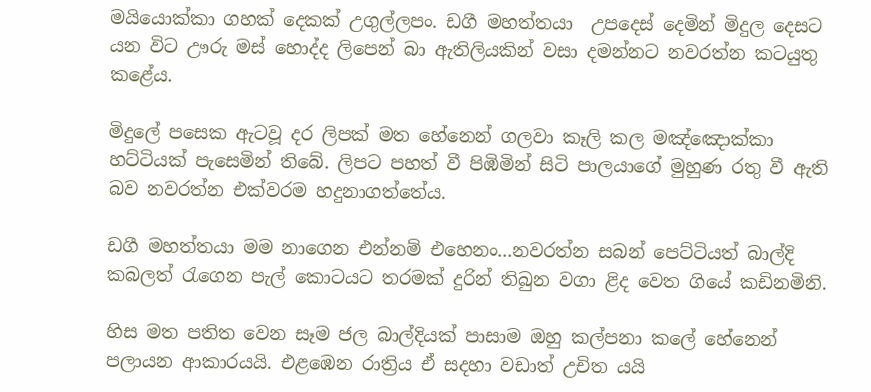මයියොක්කා ගහක් දෙකක් උගුල්ලපං. ඩගී මහත්තයා  උපදෙස් දෙමින් මිදුල දෙසට යන විට ඌරු මස් හොද්ද ලිපෙන් බා ඇතිලියකින් වසා දමන්නට නවරත්න කටයුතු කළේය.

මිදුලේ පසෙක ඇටවූ දර ලිපක් මත හේනෙන් ගලවා කෑලි කල මඤ්ඤොක්කා හට්ටියක් පැසෙමින් තිබේ. ලිපට පහත් වී පිඹිමින් සිටි පාලයාගේ මුහුණ රතු වී ඇති බව නවරත්න එක්වරම හදුනාගත්තේය.

ඩගී මහත්තයා මම නාගෙන එන්නම් එහෙනං...නවරත්න සබන් පෙට්ටියත් බාල්දි කබලත් රැගෙන පැල් කොටයට තරමක් දුරින් තිබුන වගා ළිද වෙත ගියේ කඩිනමිනි.

හිස මත පතිත වෙන සෑම ජල බාල්දියක් පාසාම ඔහු කල්පනා කලේ හේනෙන් පලායන ආකාරයයි. එළඹෙන රාත්‍රිය ඒ සදහා වඩාත් උචිත යයි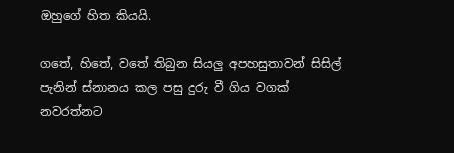ඔහුගේ හිත කියයි.

ගතේ, හිතේ, වතේ තිබුන සියලු අපහසුතාවන් සිසිල් පැනින් ස්නානය කල පසු දුරු වී ගිය වගක් නවරත්නට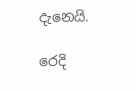දැනෙයි.

රෙදි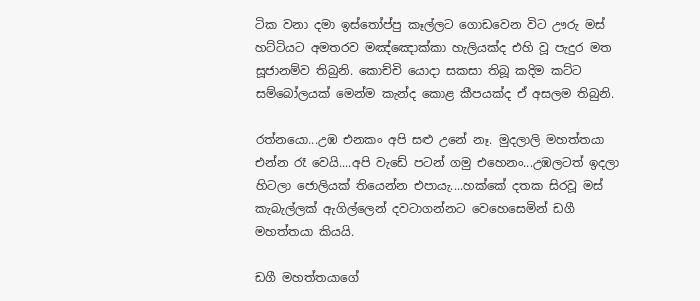ටික වනා දමා ඉස්තෝප්පු කෑල්ලට ගොඩවෙන විට ඌරු මස් හට්ටියට අමතරව මඤ්ඤොක්කා හැලියක්ද එහි වූ පැදුර මත සූජානම්ව තිබුනි. කොච්චි යොදා සකසා තිබූ කදිම කට්ට සම්බෝලයක් මෙන්ම කැන්ද කොළ කීපයක්ද ඒ අසලම තිබුනි.

රත්නයො...උඹ එනකං අපි සළු උනේ නෑ. මුදලාලි මහත්තයා එන්න රෑ වෙයි....අපි වැඩේ පටන් ගමු එහෙනං...උඹලටත් ඉදලා හිටලා ජොලියක් තියෙන්න එපායැ....හක්කේ දතක සිරවූ මස් කැබැල්ලක් ඇගිල්ලෙන් දවටාගන්නට වෙහෙසෙමින් ඩගී මහත්තයා කියයි.

ඩගී මහත්තයාගේ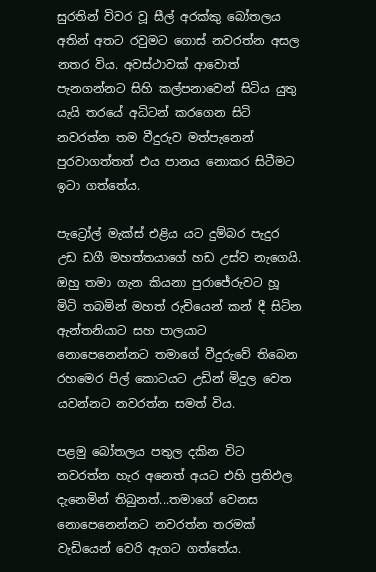සුරතින් විවර වූ සීල් අරක්කු බෝතලය අතින් අතට රවුමට ගොස් නවරත්න අසල නතර විය. අවස්ථාවක් ආවොත් පැනගන්නට සිහි කල්පනාවෙන් සිටිය යුතු යැයි තරයේ අධිටන් කරගෙන සිටි නවරත්න තම වීදුරුව මත්පැනෙන් පුරවාගත්තත් එය පානය නොකර සිටීමට ඉටා ගත්තේය.

පැට්‍රෝල් මැක්ස් එළිය යට දුම්බර පැදුර උඩ ඩගී මහත්තයාගේ හඩ උස්ව නැගෙයි. ඔහු තමා ගැන කියනා පුරාජේරුවට හූ මිටි තබමින් මහත් රුචියෙන් කන් දී සිටින ඇන්තනියාට සහ පාලයාට නොපෙනෙන්නට තමාගේ වීදුරුවේ තිබෙන රහමෙර පිල් කොටයට උඩින් මිදුල වෙත යවන්නට නවරත්න සමත් විය.

පළමු බෝතලය පතුල දකින විට නවරත්න හැර අනෙත් අයට එහි ප්‍රතිඵල දැනෙමින් තිබුනත්...තමාගේ වෙනස නොපෙනෙන්නට නවරත්න තරමක් වැඩියෙන් වෙරි ඇගට ගත්තේය.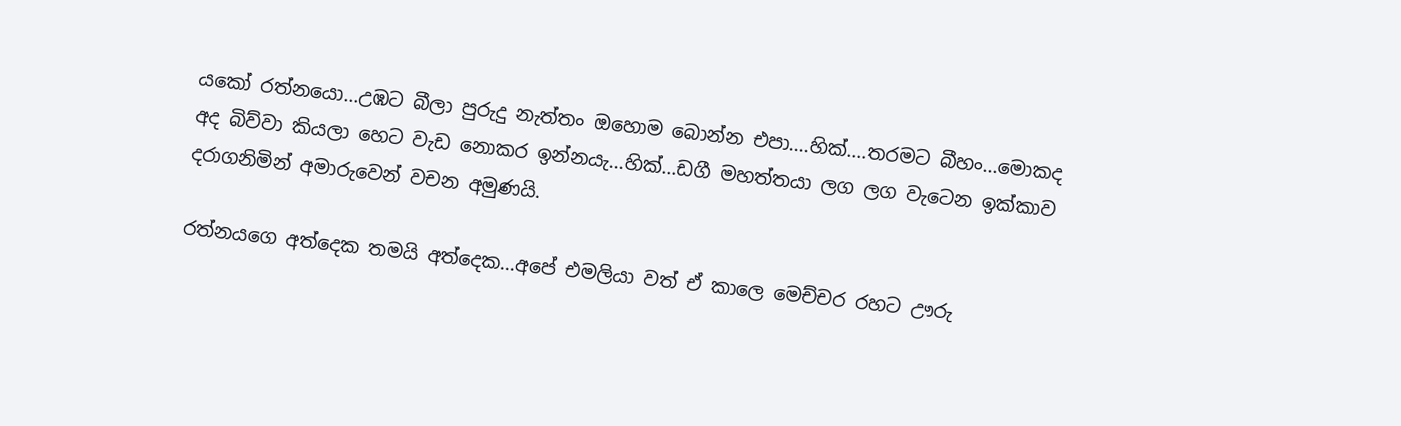යකෝ රත්නයො...උඹට බීලා පුරුදු නැත්තං ඔහොම බොන්න එපා....හික්....තරමට බීහං...මොකද අද බිව්වා කියලා හෙට වැඩ නොකර ඉන්නයැ...හික්...ඩගී මහත්තයා ලග ලග වැටෙන ඉක්කාව දරාගනිමින් අමාරුවෙන් වචන අමුණයි.

රත්නයගෙ අත්දෙක තමයි අත්දෙක...අපේ එමලියා වත් ඒ කාලෙ මෙච්චර රහට ඌරු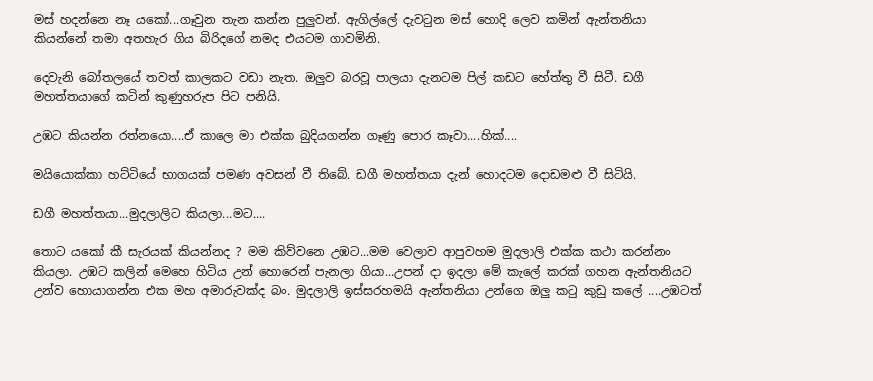මස් හදන්නෙ නෑ යකෝ...ගෑවුන තැන කන්න පුලුවන්. ඇගිල්ලේ දැවටුන මස් හොදි ලෙව කමින් ඇන්තනියා කියන්නේ තමා අතහැර ගිය බිරිදගේ නමද එයටම ගාවමිනි.

දෙවැනි බෝතලයේ තවත් කාලකට වඩා නැත. ඔලුව බරවූ පාලයා දැනටම පිල් කඩට හේත්තු වී සිටී. ඩගී මහත්තයාගේ කටින් කුණුහරුප පිට පනියි.

උඹට කියන්න රත්නයො....ඒ කාලෙ මා එක්ක බුදියගන්න ගෑණු පොර කෑවා....හික්....

මයියොක්කා හට්ටියේ භාගයක් පමණ අවසන් වී තිබේ. ඩගී මහත්තයා දැන් හොදටම දොඩමළු වී සිටියි.

ඩගී මහත්තයා...මුදලාලිට කියලා...මට....

තොට යකෝ කී සැරයක් කියන්නද ? මම කිව්වනෙ උඹට...මම වෙලාව ආපුවහම මුදලාලි එක්ක කථා කරන්නං කියලා. උඹට කලින් මෙහෙ හිටිය උන් හොරෙන් පැනලා ගියා...උපන් දා ඉදලා මේ කැලේ කරක් ගහන ඇන්තනියට උන්ව හොයාගන්න එක මහ අමාරුවක්ද බං. මුදලාලි ඉස්සරහමයි ඇන්තනියා උන්ගෙ ඔලු කටු කුඩු කලේ ....උඹටත්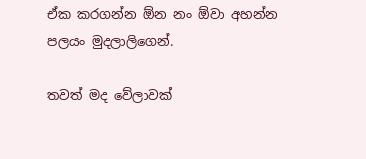ඒක කරගන්න ඕන නං ඕවා අහන්න පලයං මුදලාලිගෙන්.

තවත් මද වේලාවක්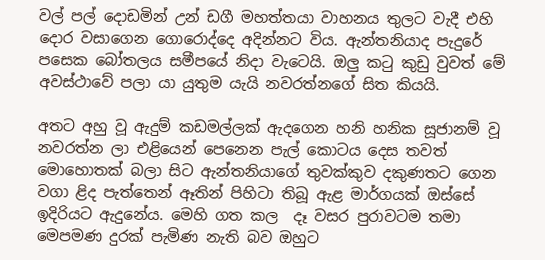වල් පල් දොඩමින් උන් ඩගී මහත්තයා වාහනය තුලට වැදී එහි දොර වසාගෙන ගොරොද්දෙ අදින්නට විය. ඇන්තනියාද පැදුරේ පසෙක බෝතලය සමීපයේ නිදා වැටෙයි. ඔලු කටු කුඩු වුවත් මේ අවස්ථාවේ පලා යා යුතුම යැයි නවරත්නගේ සිත කියයි.

අතට අහු වූ ඇදුම් කඩමල්ලක් ඇදගෙන හනි හනික සූජානම් වූ නවරත්න ලා එළියෙන් පෙනෙන පැල් කොටය දෙස තවත් මොහොතක් බලා සිට ඇන්තනියාගේ තුවක්කුව දකුණතට ගෙන  වගා ළිද පැත්තෙන් ඈතින් පිහිටා තිබූ ඇළ මාර්ගයක් ඔස්සේ ඉදිරියට ඇදුනේය. මෙහි ගත කල  දෑ වසර පුරාවටම තමා මෙපමණ දුරක් පැමිණ නැති බව ඔහුට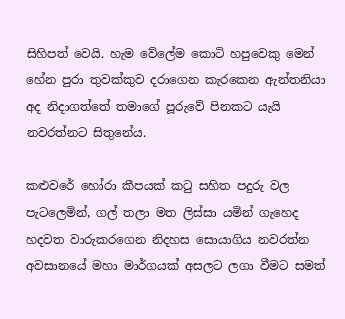සිහිපත් වෙයි. හැම වේලේම කොටි හපුවෙකු මෙන් හේන පුරා තුවක්කුව දරාගෙන කැරකෙන ඇන්තනියා අද නිදාගත්තේ තමාගේ පූරුවේ පිනකට යැයි නවරත්නට සිතුනේය.

කළුවරේ හෝරා කීපයක් කටු සහිත පදුරු වල පැටලෙමින්, ගල් තලා මත ලිස්සා යමින් ගැහෙද හදවත වාරුකරගෙන නිදහස සොයාගිය නවරත්න අවසානයේ මහා මාර්ගයක් අසලට ලගා වීමට සමත්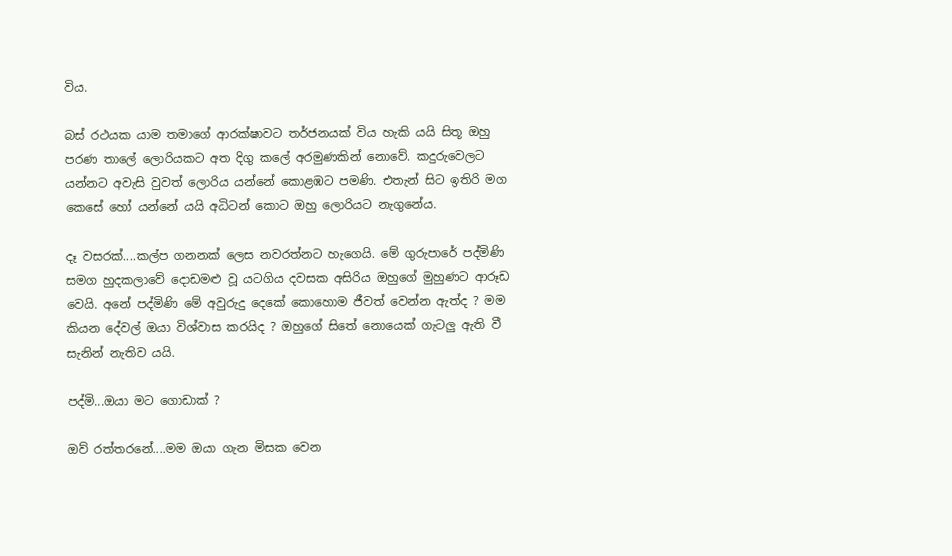විය.

බස් රථයක යාම තමාගේ ආරක්ෂාවට තර්ජනයක් විය හැකි යයි සිතූ ඔහු පරණ තාලේ ලොරියකට අත දිගු කලේ අරමුණකින් නොවේ. කදුරුවෙලට යන්නට අවැසි වුවත් ලොරිය යන්නේ කොළඹට පමණි. එතැන් සිට ඉතිරි මග කෙසේ හෝ යන්නේ යයි අධිටන් කොට ඔහු ලොරියට නැගුනේය.

දෑ වසරක්....කල්ප ගනනක් ලෙස නවරත්නට හැගෙයි. මේ ගුරුපාරේ පද්මිණි සමග හුදකලාවේ දොඩමළු වූ යටගිය දවසක අසිරිය ඔහුගේ මුහුණට ආරූඩ වෙයි. අනේ පද්මිණි මේ අවුරුදු දෙකේ කොහොම ජීවත් වෙන්න ඇත්ද ? මම කියන දේවල් ඔයා විශ්වාස කරයිද ? ඔහුගේ සිතේ නොයෙක් ගැටලු ඇති වී සැනින් නැතිව යයි.

පද්මි...ඔයා මට ගොඩාක් ?

ඔව් රත්තරනේ....මම ඔයා ගැන මිසක වෙන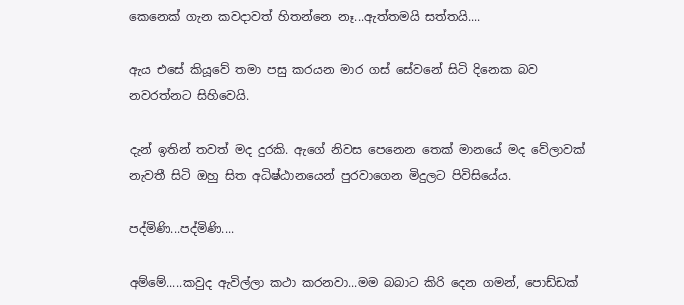කෙනෙක් ගැන කවදාවත් හිතන්නෙ නෑ...ඇත්තමයි සත්තයි....

ඇය එසේ කියූවේ තමා පසු කරයන මාර ගස් සේවනේ සිටි දිනෙක බව නවරත්නට සිහිවෙයි.

දැන් ඉතින් තවත් මද දුරකි. ඇගේ නිවස පෙනෙන තෙක් මානයේ මද වේලාවක් නැවතී සිටි ඔහු සිත අධිෂ්ඨානයෙන් පුරවාගෙන මිදුලට පිවිසියේය.

පද්මිණි...පද්මිණි....

අම්මේ.....කවුද ඇවිල්ලා කථා කරනවා...මම බබාට කිරි දෙන ගමන්, පොඩ්ඩක්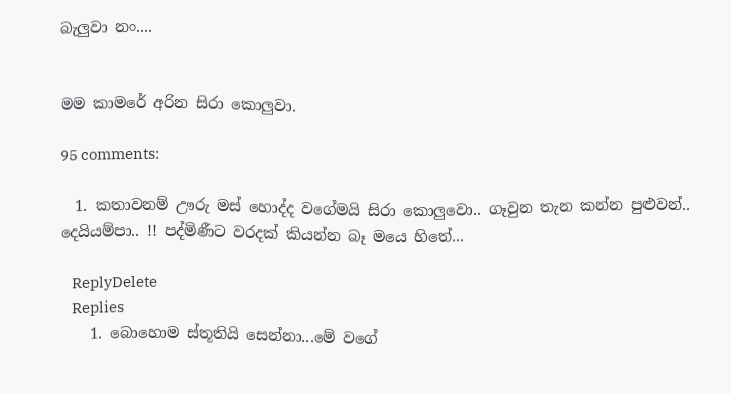බැලුවා නං....


මම කාමරේ අරින සිරා කොලුවා.

95 comments:

  1. කතාවනම් ඌරු මස් හොද්ද වගේමයි සිරා කොලුවො.. ගෑවුන තැන කන්න පුළුවන්.. දෙයියම්පා.. !! පද්මිණීට වරදක් කියන්න බෑ මයෙ හිතේ...

    ReplyDelete
    Replies
    1. බොහොම ස්තූතියි සෙන්නා...මේ වගේ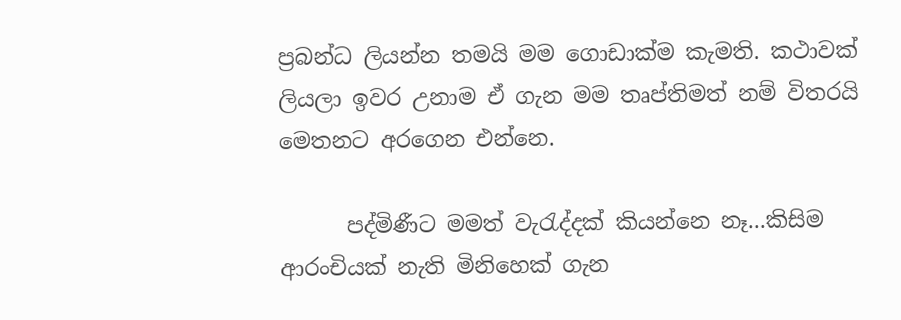ප්‍රබන්ධ ලියන්න තමයි මම ගොඩාක්ම කැමති. කථාවක් ලියලා ඉවර උනාම ඒ ගැන මම තෘප්තිමත් නම් විතරයි මෙතනට අරගෙන එන්නෙ.

      පද්මිණීට මමත් වැරැද්දක් කියන්නෙ නෑ...කිසිම ආරංචියක් නැති මිනිහෙක් ගැන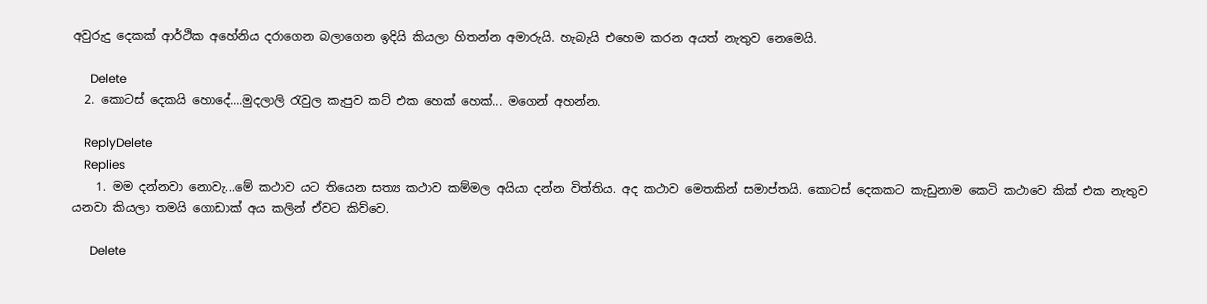අවුරුදු දෙකක් ආර්ථික අහේනිය දරාගෙන බලාගෙන ඉදියි කියලා හිතන්න අමාරුයි. හැබැයි එහෙම කරන අයත් නැතුව නෙමෙයි.

      Delete
  2. කොටස් දෙකයි හොදේ....මුදලාලි රැවුල කැපුව කට් එක හෙක් හෙක්... මගෙන් අහන්න.

    ReplyDelete
    Replies
    1. මම දන්නවා නොවැ...මේ කථාව යට තියෙන සත්‍ය කථාව කම්මල අයියා දන්න විත්තිය. අද කථාව මෙතකින් සමාප්තයි. කොටස් දෙකකට කැඩුනාම කෙටි කථාවෙ කික් එක නැතුව යනවා කියලා තමයි ගොඩාක් අය කලින් ඒවට කිව්වෙ.

      Delete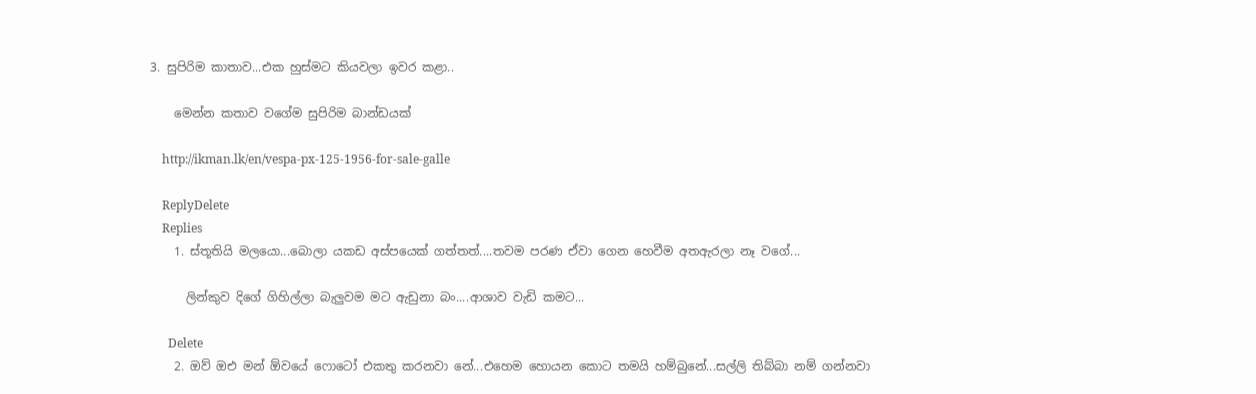3. සුපිරිම කාතාව...එක හුස්මට කියවලා ඉවර කළා..

    මෙන්න කතාව වගේම සුපිරිම බාන්ඩයක්

    http://ikman.lk/en/vespa-px-125-1956-for-sale-galle

    ReplyDelete
    Replies
    1. ස්තූතියි මලයො...බොලා යකඩ අස්පයෙක් ගත්තත්....තවම පරණ ඒවා ගෙන හෙවීම අතඇරලා නෑ වගේ...

      ලින්කුව දිගේ ගිහිල්ලා බැලුවම මට ඇඩුනා බං....ආශාව වැඩි කමට...

      Delete
    2. ඔව් ඔඑ මන් ඕවයේ ෆොටෝ එකතු කරනවා නේ...එහෙම හොයන කොට තමයි හම්බුනේ...සල්ලි තිබ්බා නම් ගන්නවා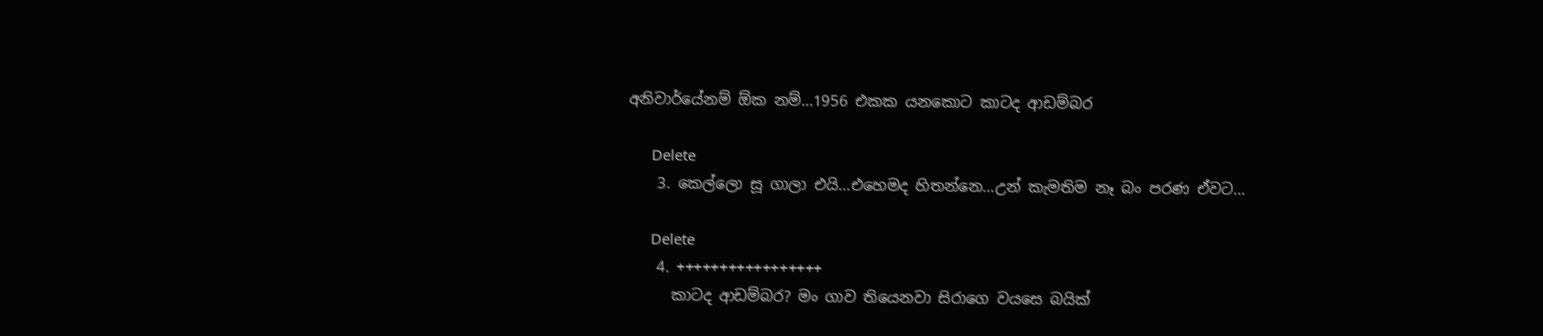අනිවාර්යේනම් ඕක නම්...1956 එකක යනකොට කාටද ආඩම්බර

      Delete
    3. කෙල්ලො සූ ගාලා එයි...එහෙමද හිතන්නෙ...උන් කැමතිම නෑ බං පරණ ඒවට...

      Delete
    4. +++++++++++++++++
      කාටද ආඩම්බර? මං ගාව තියෙනවා සිරාගෙ වයසෙ බයික්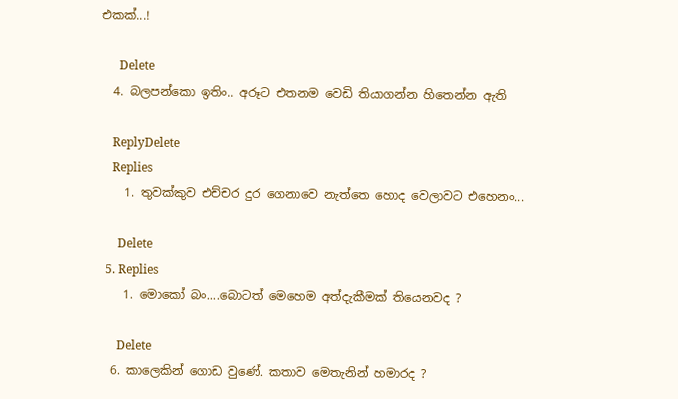එකක්...!

      Delete
  4. බලපන්කො ඉතිං.. අරූට එතනම වෙඩි තියාගන්න හිතෙන්න ඇති

    ReplyDelete
    Replies
    1. තුවක්කුව එච්චර දුර ගෙනාවෙ නැත්තෙ හොද වෙලාවට එහෙනං...

      Delete
  5. Replies
    1. මොකෝ බං....බොටත් මෙහෙම අත්දැකීමක් තියෙනවද ?

      Delete
  6. කාලෙකින් ගොඩ වුණේ. කතාව මෙතැනින් හමාරද ?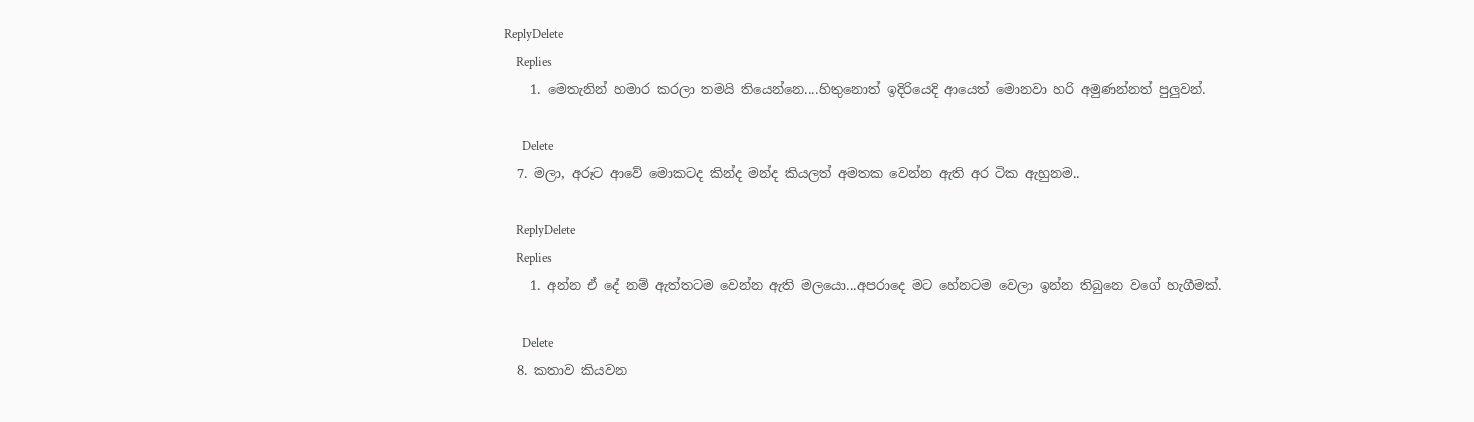ReplyDelete
    Replies
    1. මෙතැනින් හමාර කරලා තමයි තියෙන්නෙ....හිතුනොත් ඉදිරියෙදි ආයෙත් මොනවා හරි අමුණන්නත් පුලුවන්.

      Delete
  7. මලා, අරූට ආවේ මොකටද කින්ද මන්ද කියලත් අමතක වෙන්න ඇති අර ටික ඇහුනම..

    ReplyDelete
    Replies
    1. අන්න ඒ දේ නම් ඇත්තටම වෙන්න ඇති මලයො...අපරාදෙ මට හේනටම වෙලා ඉන්න තිබුනෙ වගේ හැගීමක්.

      Delete
  8. කතාව කියවන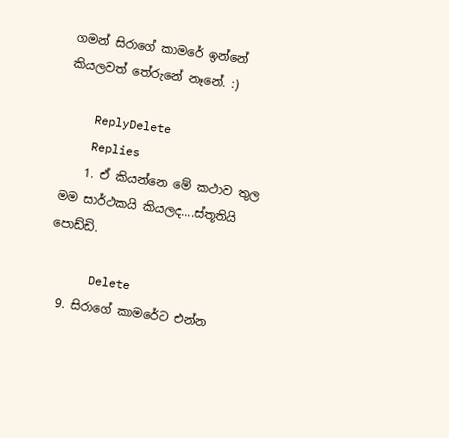ගමන් සිරාගේ කාමරේ ඉන්නේ කියලවත් තේරුනේ නෑනේ. :)

    ReplyDelete
    Replies
    1. ඒ කියන්නෙ මේ කථාව තුල මම සාර්ථකයි කියලද....ස්තූතියි පොඩ්ඩි.

      Delete
  9. සිරාගේ කාමරේට එන්න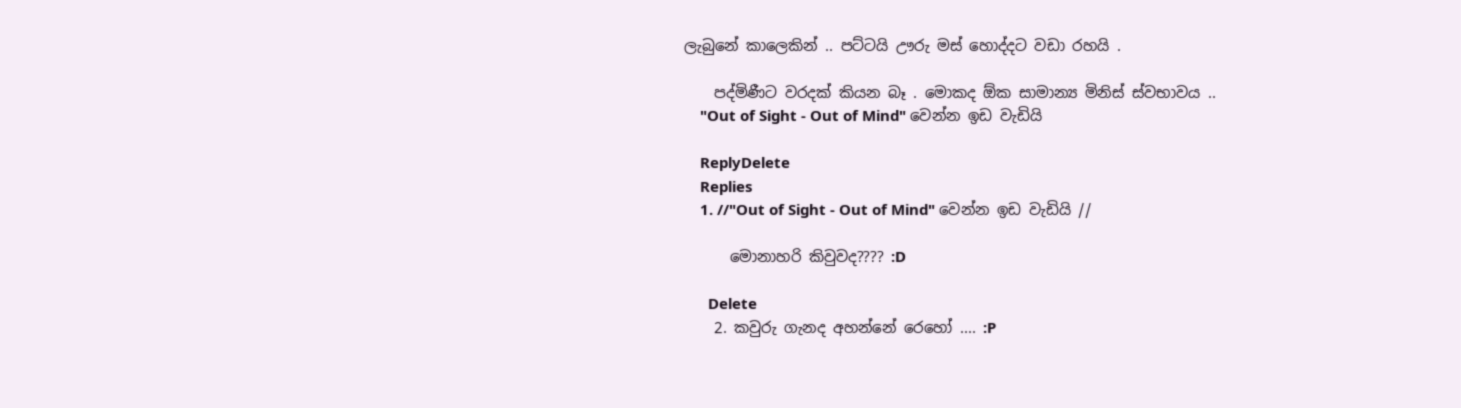ලැබුනේ කාලෙකින් .. පට්ටයි ඌරු මස් හොද්දට වඩා රහයි .

    පද්මිණීට වරදක් කියන බෑ . මොකද ඕක සාමාන්‍ය මිනිස් ස්වභාවය ..
    "Out of Sight - Out of Mind" වෙන්න ඉඩ වැඩියි

    ReplyDelete
    Replies
    1. //"Out of Sight - Out of Mind" වෙන්න ඉඩ වැඩියි //

      මොනාහරි කිවුවද???? :D

      Delete
    2. කවුරු ගැනද අහන්නේ රෙහෝ .... :P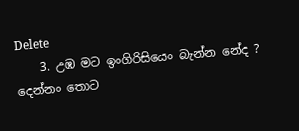Delete
    3. උඹ මට ඉංගිරිසියෙං බැන්න නේද ? දෙන්නං තොට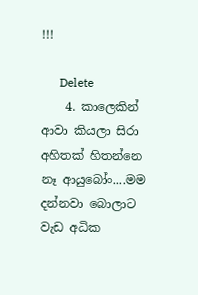!!!

      Delete
    4. කාලෙකින් ආවා කියලා සිරා අහිතක් හිතන්නෙ නෑ ආයුබෝං....මම දන්නවා බොලාට වැඩ අධික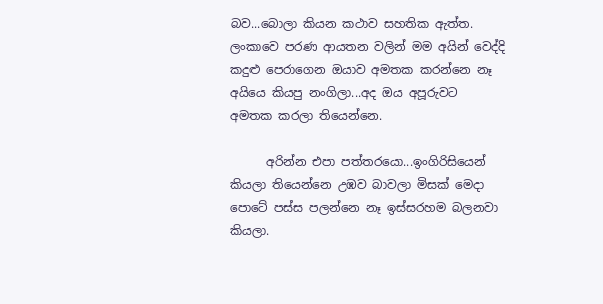බව...බොලා කියන කථාව සහතික ඇත්ත. ලංකාවෙ පරණ ආයතන වලින් මම අයින් වෙද්දි කදුළු පෙරාගෙන ඔයාව අමතක කරන්නෙ නෑ අයියෙ කියපු නංගිලා...අද ඔය අපූරුවට අමතක කරලා තියෙන්නෙ.

      අරින්න එපා පත්තරයො...ඉංගිරිසියෙන් කියලා තියෙන්නෙ උඹව බාවලා මිසක් මෙදා පොටේ පස්ස පලන්නෙ නෑ ඉස්සරහම බලනවා කියලා.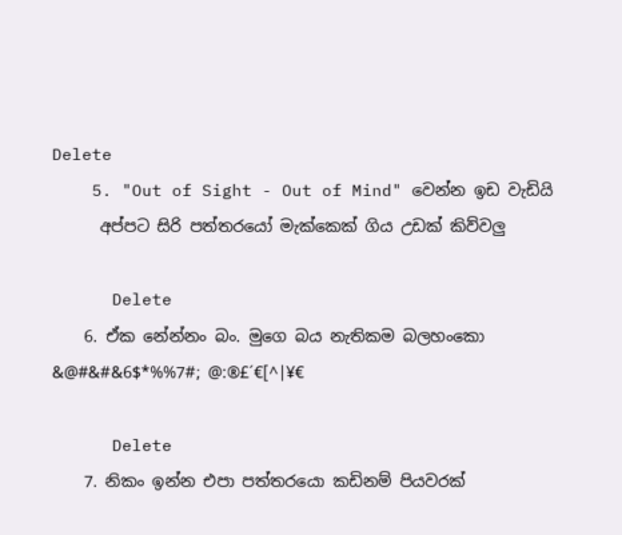Delete
    5. "Out of Sight - Out of Mind" වෙන්න ඉඩ වැඩියි
      අප්පට සිරි පත්තරයෝ මැක්කෙක් ගිය උඩක් කිව්වලු

      Delete
    6. ඒක නේන්නං බං. මුගෙ බය නැතිකම බලහංකො &@#&#&6$*%%7#; @:®£´€[^|¥€

      Delete
    7. නිකං ඉන්න එපා පත්තරයො කඩිනම් පියවරක්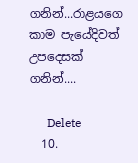ගනින්...රාළයගෙ කාම පැයේදිවත් උපදෙසක් ගනින්....

      Delete
  10.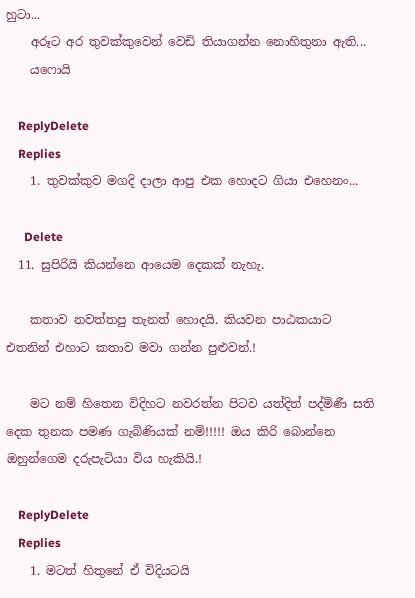හුටා...
    අරූට අර තුවක්කුවෙන් වෙඩි තියාගන්න නොහිතුනා ඇති...
    යෆොයි

    ReplyDelete
    Replies
    1. තුවක්කුව මගදි දාලා ආපු එක හොදට ගියා එහෙනං...

      Delete
  11. සුපිරියි කියන්නෙ ආයෙම දෙකක් නැහැ.

    කතාව නවත්තපු තැනත් හොදයි. කියවන පාඨකයාට එතනින් එහාට කතාව මවා ගන්න පුළුවන්.!

    මට නම් හිතෙන විදිහට නවරත්න පිටව යත්දිත් පද්මිණී සති දෙක තුනක පමණ ගැබිණියක් නම්!!!!! ඔය කිරි බොන්නෙ ඔහුන්ගෙම දරුපැටියා විය හැකියි.!

    ReplyDelete
    Replies
    1. මටත් හිතුනේ ඒ විදියටයි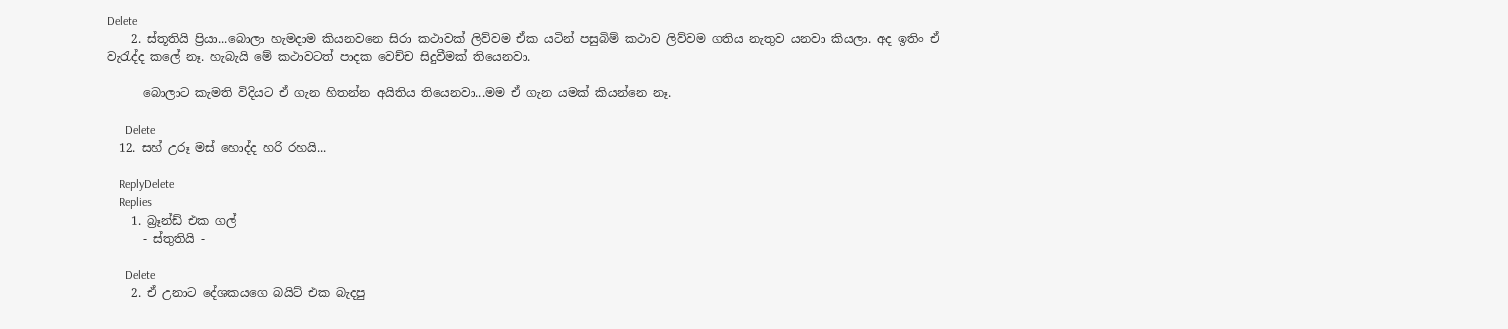Delete
    2. ස්තූතියි ප්‍රියා...බොලා හැමදාම කියනවනෙ සිරා කථාවක් ලිව්වම ඒක යටින් පසුබිම් කථාව ලිව්වම ගතිය නැතුව යනවා කියලා. අද ඉතිං ඒ වැරැද්ද කලේ නෑ. හැබැයි මේ කථාවටත් පාදක වෙච්ච සිදුවීමක් තියෙනවා.

      බොලාට කැමති විදියට ඒ ගැන හිතන්න අයිතිය තියෙනවා...මම ඒ ගැන යමක් කියන්නෙ නෑ.

      Delete
  12. සහ් උරූ මස් හොද්ද හරි රහයි...

    ReplyDelete
    Replies
    1. බ්‍රෑන්ඩ් එක ගල්
      - ස්තුතියි -

      Delete
    2. ඒ උනාට දේශකයගෙ බයිට් එක බැදපු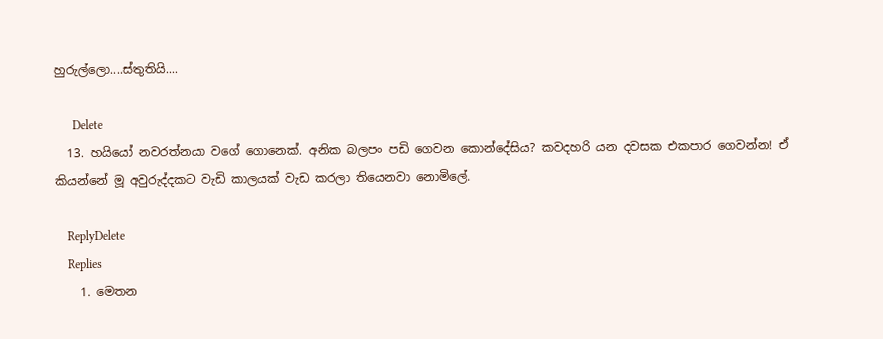හුරුල්ලො....ස්තුතියි....

      Delete
  13. හයියෝ නවරත්නයා වගේ ගොනෙක්. අනික බලපං පඩි ගෙවන කොන්දේසිය? කවදහරි යන දවසක එකපාර ගෙවන්න! ඒ කියන්නේ මූ අවුරුද්දකට වැඩි කාලයක් වැඩ කරලා තියෙනවා නොමිලේ.

    ReplyDelete
    Replies
    1. මෙතන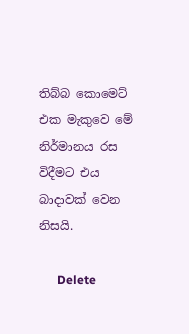තිබ්බ කොමෙට් එක මැකුවෙ මේ නිර්මානය රස විදීමට එය බාදාවක් වෙන නිසයි.

      Delete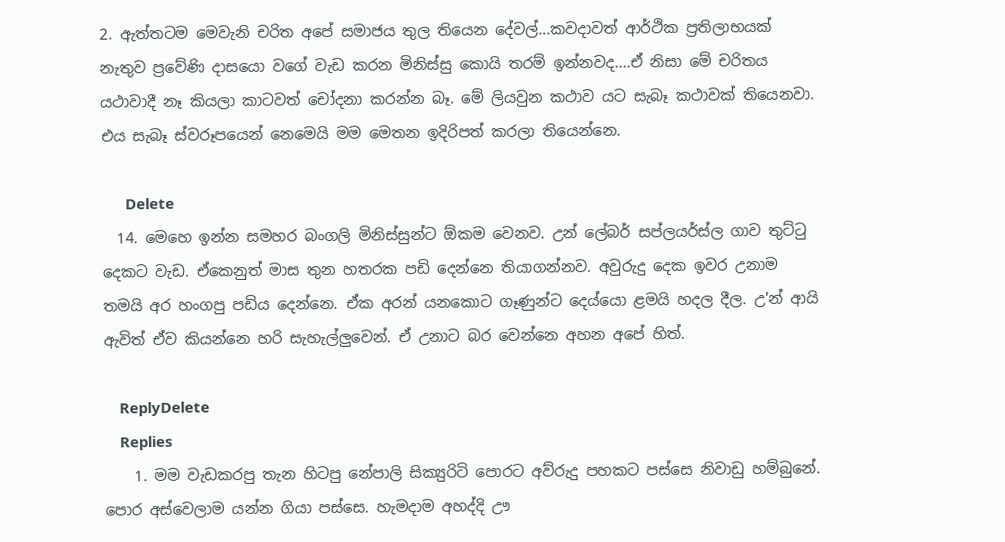2. ඇත්තටම මෙවැනි චරිත අපේ සමාජය තුල තියෙන දේවල්...කවදාවත් ආර්ථික ප්‍රතිලාභයක් නැතුව ප්‍රවේණි දාසයො වගේ වැඩ කරන මිනිස්සු කොයි තරම් ඉන්නවද....ඒ නිසා මේ චරිතය යථාවාදී නෑ කියලා කාටවත් චෝදනා කරන්න බෑ. මේ ලියවුන කථාව යට සැබෑ කථාවක් තියෙනවා. එය සැබෑ ස්වරූපයෙන් නෙමෙයි මම මෙතන ඉදිරිපත් කරලා තියෙන්නෙ.

      Delete
  14. මෙහෙ ඉන්න සමහර බංගලි මිනිස්සුන්ට ඕකම වෙනව. උන් ලේබර් සප්ලයර්ස්ල ගාව තුට්ටු දෙකට වැඩ. ඒකෙනුත් මාස තුන හතරක පඩි දෙන්නෙ තියාගන්නව. අවුරුදු දෙක ඉවර උනාම තමයි අර හංගපු පඩිය දෙන්නෙ. ඒක අරන් යනකොට ගෑණුන්ට දෙය්යො ළමයි හදල දීල. උ'න් ආයි ඇවිත් ඒව කියන්නෙ හරි සැහැල්ලුවෙන්. ඒ උනාට බර වෙන්නෙ අහන අපේ හිත්.

    ReplyDelete
    Replies
    1. මම වැඩකරපු තැන හිටපු නේපාලි සික්‍යුරිටි පොරට අව්රුදු පහකට පස්සෙ නිවාඩු හම්බුනේ. පොර අස්වෙලාම යන්න ගියා පස්සෙ. හැමදාම අහද්දි ඌ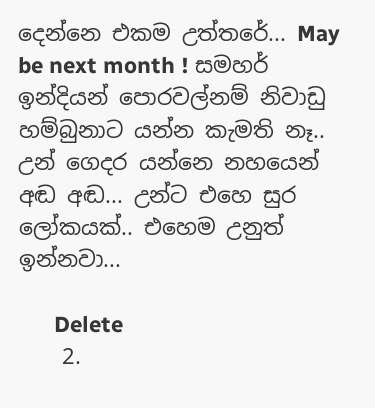දෙන්නෙ එකම උත්තරේ... May be next month ! සමහර් ඉන්දියන් පොරවල්නම් නිවාඩු හම්බුනාට යන්න කැමති නෑ.. උන් ගෙදර යන්නෙ නහයෙන් අඬ අඬ... උන්ට එහෙ සුර ලෝකයක්.. එහෙම උනුත් ඉන්නවා...

      Delete
    2.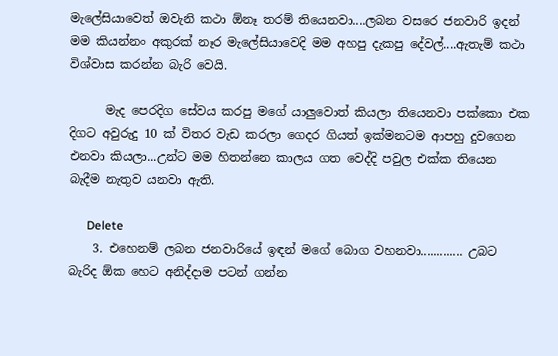මැලේසියාවෙත් ඔවැනි කථා ඕනෑ තරම් තියෙනවා....ලබන වසරෙ ජනවාරි ඉදන් මම කියන්නං අකුරක් නෑර මැලේසියාවෙදි මම අහපු දැකපු දේවල්....ඇතැම් කථා විශ්වාස කරන්න බැරි වෙයි.

      මැද පෙරදිග සේවය කරපු මගේ යාලුවොත් කියලා තියෙනවා පක්කො එක දිගට අවුරුදු 10 ක් විතර වැඩ කරලා ගෙදර ගියත් ඉක්මනටම ආපහු දුවගෙන එනවා කියලා...උන්ට මම හිතන්නෙ කාලය ගත වෙද්දි පවුල එක්ක තියෙන බැදීම නැතුව යනවා ඇති.

      Delete
    3. එහෙනම් ලබන ජනවාරියේ ඉඳන් මගේ බොග වහනවා............. උබට බැරිද ඕක හෙට අනිද්දාම පටන් ගන්න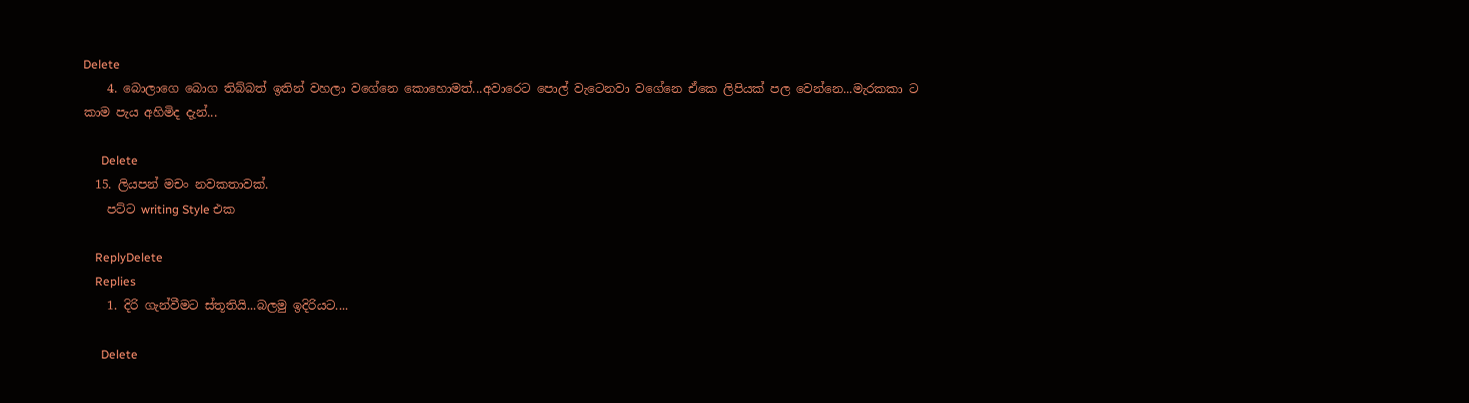Delete
    4. බොලාගෙ බොග තිබ්බත් ඉතින් වහලා වගේනෙ කොහොමත්...අවාරෙට පොල් වැටෙනවා වගේනෙ ඒකෙ ලිපියක් පල වෙන්නෙ...මැරකකා ට කාම පැය අහිමිද දැන්...

      Delete
  15. ලියපන් මචං නවකතාවක්.
    පට්ට writing Style එක

    ReplyDelete
    Replies
    1. දිරි ගැන්වීමට ස්තූතියි...බලමු ඉදිරියට....

      Delete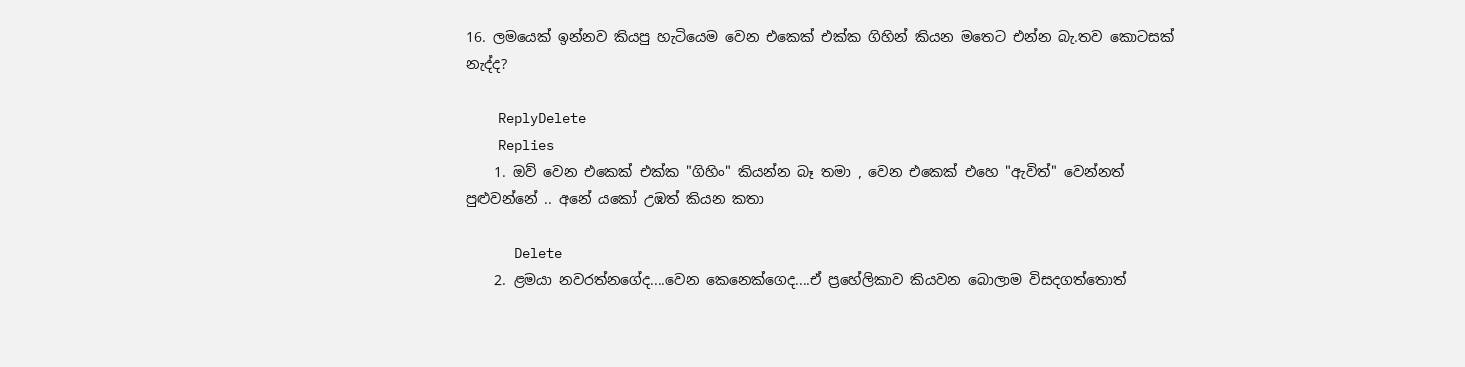16. ලමයෙක් ඉන්නව කියපු හැටියෙම වෙන එකෙක් එක්ක ගිහින් කියන මතෙට එන්න බැ.තව කොටසක් නැද්ද?

    ReplyDelete
    Replies
    1. ඔව් වෙන එකෙක් එක්ක "ගිහිං" කියන්න බෑ තමා , වෙන එකෙක් එහෙ "ඇවිත්" වෙන්නත් පුළුවන්නේ .. අනේ යකෝ උඹත් කියන කතා

      Delete
    2. ළමයා නවරත්නගේද....වෙන කෙනෙක්ගෙද....ඒ ප්‍රහේලිකාව කියවන බොලාම විසදගත්තොත්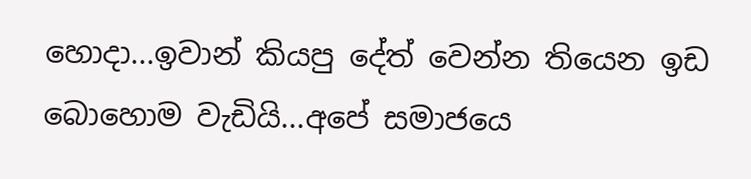හොදා...ඉවාන් කියපු දේත් වෙන්න තියෙන ඉඩ බොහොම වැඩියි...අපේ සමාජයෙ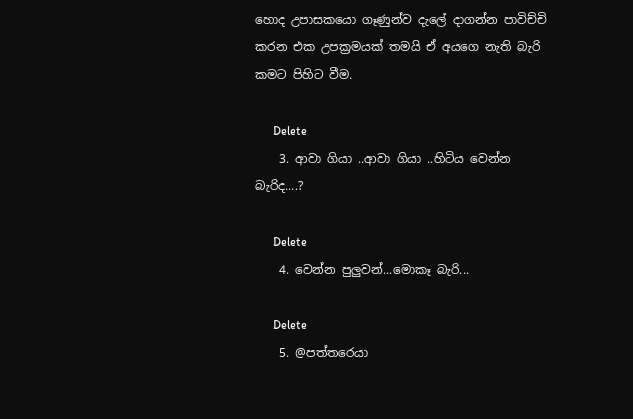හොද උපාසකයො ගෑණුන්ව දැලේ දාගන්න පාවිච්චි කරන එක උපක්‍රමයක් තමයි ඒ අයගෙ නැති බැරි කමට පිහිට වීම.

      Delete
    3. ආවා ගියා ..ආවා ගියා ..හිටිය වෙන්න බැරිද....?

      Delete
    4. වෙන්න පුලුවන්...මොකෑ බැරි...

      Delete
    5. @පත්තරෙයා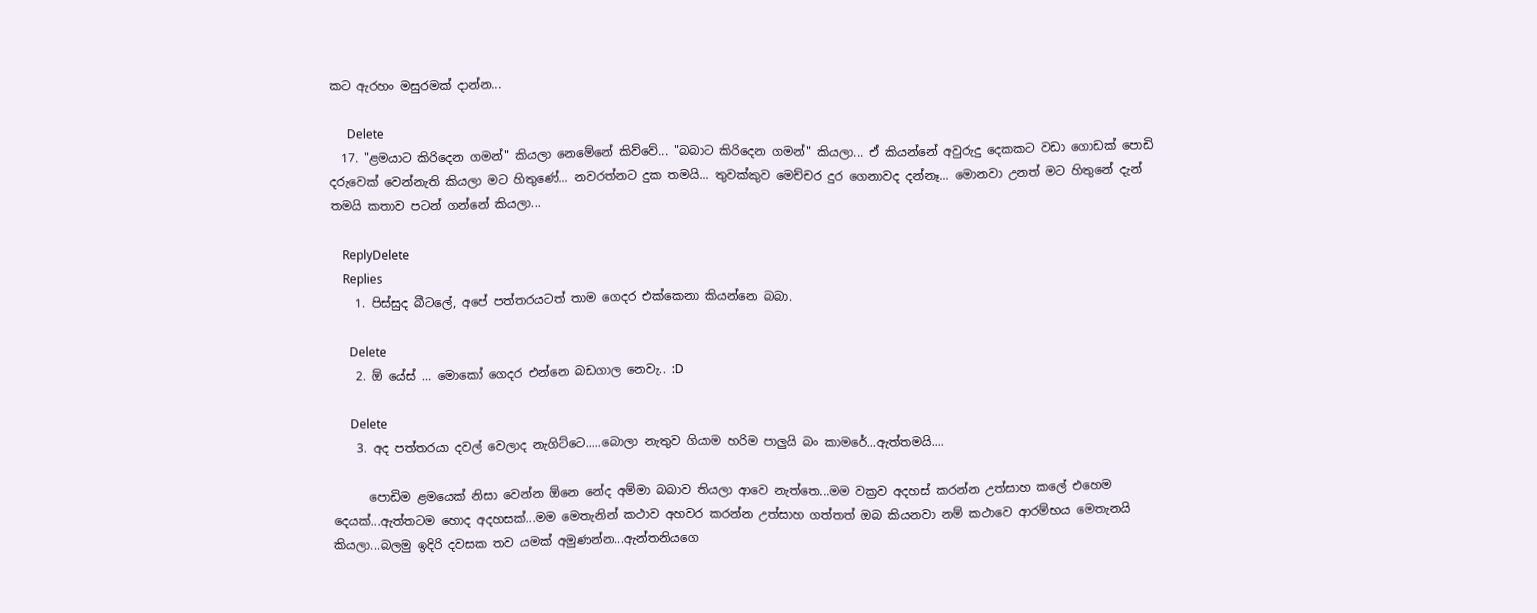කට ඇරහං මසුරමක් දාන්න...

      Delete
  17. "ළමයාට කිරිදෙන ගමන්" කියලා නෙමේනේ කිව්වේ... "බබාට කිරිදෙන ගමන්" කියලා... ඒ කියන්නේ අවුරුදු දෙකකට වඩා ගොඩක් පොඩි දරුවෙක් වෙන්නැති කියලා මට හිතුණේ... නවරත්නට දුක තමයි... තුවක්කුව මෙච්චර දුර ගෙනාවද දන්නෑ... මොනවා උනත් මට හිතුනේ දැන් තමයි කතාව පටන් ගන්නේ කියලා...

    ReplyDelete
    Replies
    1. පිස්සුද බීටලේ, අපේ පත්තරයටත් තාම ගෙදර එක්කෙනා කියන්නෙ බබා.

      Delete
    2. ඕ යේස් … මොකෝ ගෙදර එන්නෙ බඩගාල නෙවැ.. :D

      Delete
    3. අද පත්තරයා දවල් වෙලාද නැගිට්ටෙ.....බොලා නැතුව ගියාම හරිම පාලුයි බං කාමරේ...ඇත්තමයි....

      පොඩිම ළමයෙක් නිසා වෙන්න ඕනෙ නේද අම්මා බබාව තියලා ආවෙ නැත්තෙ...මම වක්‍රව අදහස් කරන්න උත්සාහ කලේ එහෙම දෙයක්...ඇත්තටම හොද අදහසක්...මම මෙතැනින් කථාව අහවර කරන්න උත්සාහ ගත්තත් ඔබ කියනවා නම් කථාවෙ ආරම්භය මෙතැනයි කියලා...බලමු ඉදිරි දවසක තව යමක් අමුණන්න...ඇන්තනියගෙ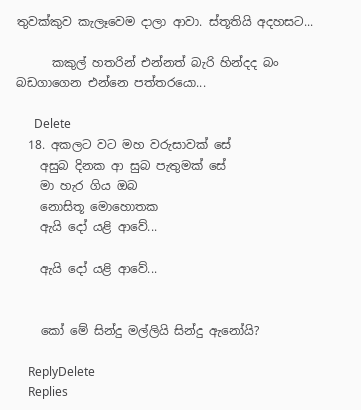තුවක්කුව කැලෑවෙම දාලා ආවා. ස්තූතියි අදහසට...

      කකුල් හතරින් එන්නත් බැරි හින්දද බං බඩගාගෙන එන්නෙ පත්තරයො...

      Delete
  18. අකලට වට මහ වරුසාවක් සේ
    අසුබ දිනක ආ සුබ පැතුමක් සේ
    මා හැර ගිය ඔබ
    නොසිතූ මොහොතක
    ඇයි දෝ යළි ආවේ...

    ඇයි දෝ යළි ආවේ...


    කෝ මේ සින්දු මල්ලියි සින්දු ඇනෝයි?

    ReplyDelete
    Replies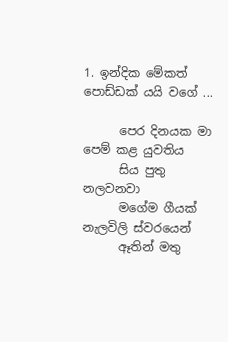1. ඉන්දික මේකත් පොඩ්ඩක් යයි වගේ ...

      පෙර දිනයක මා පෙම් කළ යුවතිය
      සිය පුතු නලවනවා
      මගේම ගීයක් නැලවිලි ස්වරයෙන්
      ඈතින් මතු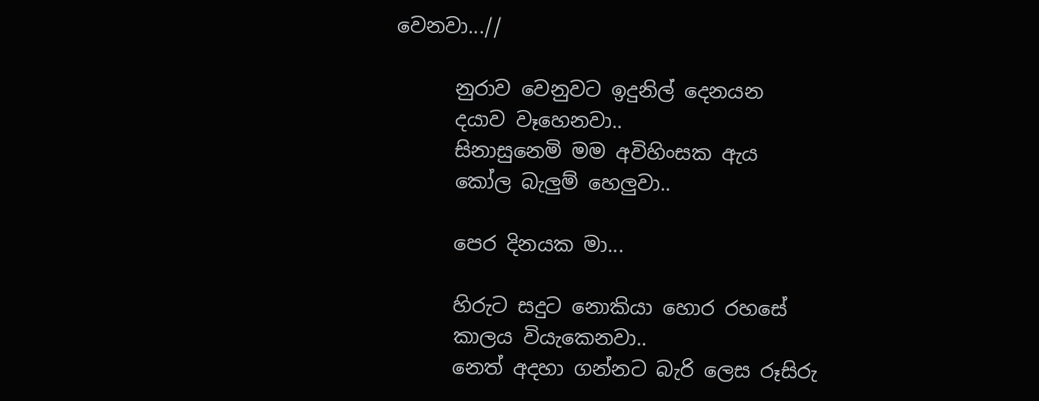වෙනවා...//

      නුරාව වෙනුවට ඉදුනිල් දෙනයන
      දයාව වෑහෙනවා..
      සිනාසුනෙමි මම අවිහිංසක ඇය
      කෝල බැලුම් හෙලුවා..

      පෙර දිනයක මා...

      හිරුට සදුට නොකියා හොර රහසේ
      කාලය වියැකෙනවා..
      නෙත් අදහා ගන්නට බැරි ලෙස රූසිරු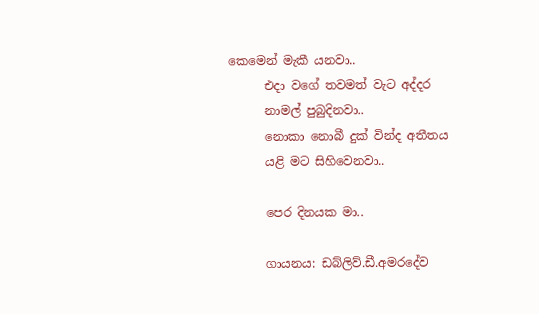කෙමෙන් මැකී යනවා..
      එදා වගේ තවමත් වැට අද්දර
      නාමල් පුබුදිනවා..
      නොකා නොබී දුක් වින්ද අතීතය
      යළි මට සිහිවෙනවා..

      පෙර දිනයක මා..

      ගායනය: ඩබ්ලිව්.ඩී.අමරදේව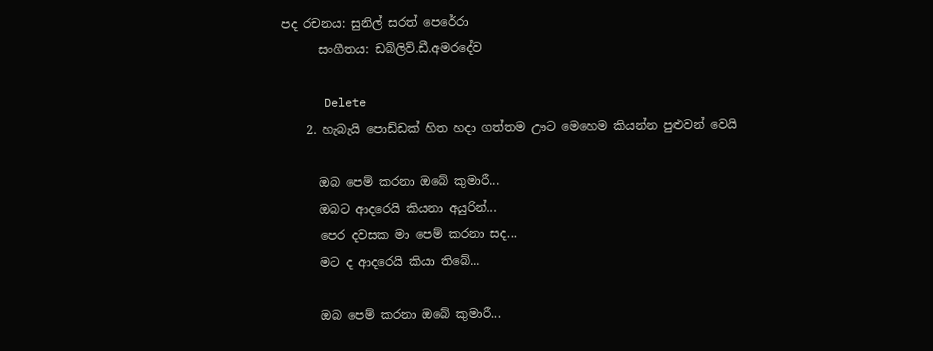පද රචනය: සුනිල් සරත් පෙරේරා
      සංගීතය: ඩබ්ලිව්.ඩී.අමරදේව

      Delete
    2. හැබැයි පොඩ්ඩක් හිත හදා ගත්තම ඌට මෙහෙම කියන්න පුළුවන් වෙයි

      ඔබ පෙම් කරනා ඔබේ කුමාරී...
      ඔබට ආදරෙයි කියනා අයුරින්...
      පෙර දවසක මා පෙම් කරනා සද...
      මට ද ආදරෙයි කියා තිබේ...

      ඔබ පෙම් කරනා ඔබේ කුමාරී...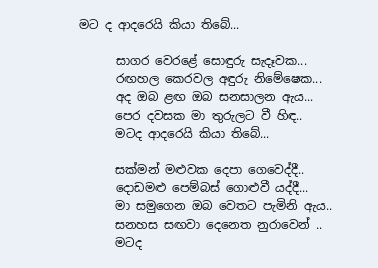මට ද ආදරෙයි කියා තිබේ...

      සාගර වෙරළේ සොඳුරු සැදෑවක...
      රඟහල කෙරවල අඳුරු නිමේෂෙක...
      අද ඔබ ළඟ ඔබ සනසාලන ඇය...
      පෙර දවසක මා තුරුලට වී හිඳ..
      මටද ආදරෙයි කියා තිබේ...

      සක්මන් මළුවක දෙපා ගෙවෙද්දී..
      දොඩමළු පෙම්බස් ගොළුවී යද්දී...
      මා සමුගෙන ඔබ වෙතට පැමිනි ඇය..
      සනහස සඟවා දෙනෙත නුරාවෙන් ..
      මටද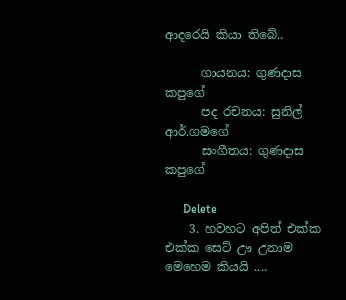ආදරෙයි කියා තිබේ..

      ගායනය: ගුණදාස කපුගේ
      පද රචනය: සුනිල් ආර්.ගමගේ
      සංගීතය: ගුණදාස කපුගේ

      Delete
    3. හවහට අපිත් එක්ක එක්ක සෙට් ඌ උනාම මෙහෙම කියයි ....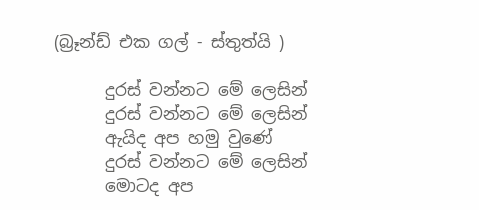(බ්‍රෑන්ඩ් එක ගල් - ස්තුත්යි )

      දුරස් වන්නට මේ ලෙසින්
      දුරස් වන්නට මේ ලෙසින්
      ඇයිද අප හමු වුණේ
      දුරස් වන්නට මේ ලෙසින්
      මොටද අප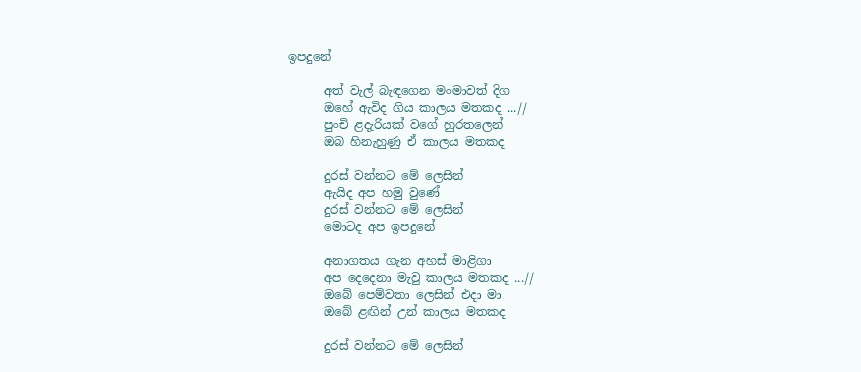ඉපදුනේ

      අත් වැල් බැඳගෙන මංමාවත් දිග
      ඔහේ ඇවිද ගිය කාලය මතකද ...//
      පුංචි ළදැරියක් වගේ හුරතලෙන්
      ඔබ හිනැහුණු ඒ කාලය මතකද

      දුරස් වන්නට මේ ලෙසින්
      ඇයිද අප හමු වුණේ
      දුරස් වන්නට මේ ලෙසින්
      මොටද අප ඉපදුනේ

      අනාගතය ගැන අහස් මාළිගා
      අප දෙදෙනා මැවු කාලය මතකද ...//
      ඔබේ පෙම්වතා ලෙසින් එදා මා
      ඔබේ ළඟින් උන් කාලය මතකද

      දුරස් වන්නට මේ ලෙසින්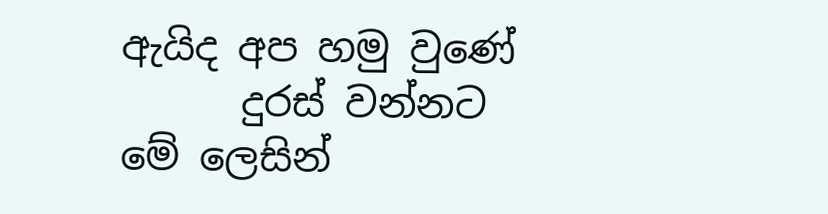ඇයිද අප හමු වුණේ
      දුරස් වන්නට මේ ලෙසින්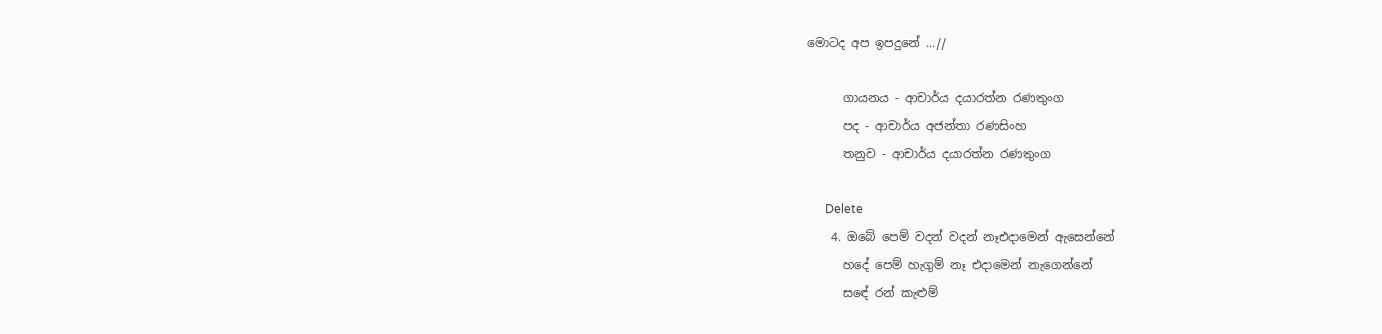මොටද අප ඉපදුනේ ...//

      ගායනය - ආචාර්ය දයාරත්න රණතුංග
      පද - ආචාර්ය අජන්තා රණසිංහ
      තනුව - ආචාර්ය දයාරත්න රණතුංග

      Delete
    4. ඔබේ පෙම් වදන් වදන් නෑඑදාමෙන් ඇසෙන්නේ
      හදේ පෙම් හැගුම් නෑ එදාමෙන් නැගෙන්නේ
      සඳේ රන් කැළුම්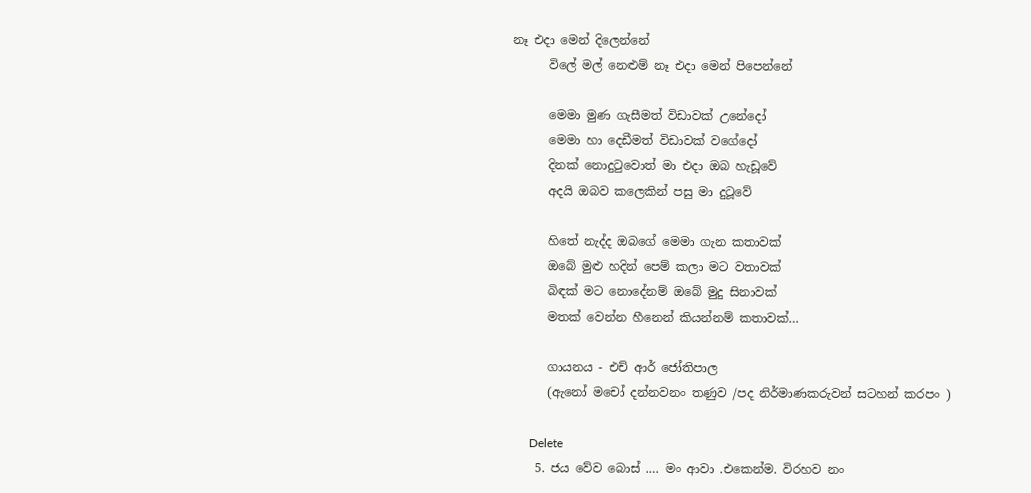නෑ එදා මෙන් දිලෙන්නේ
      විලේ මල් නෙළුම් නෑ එදා මෙන් පිපෙන්නේ

      මෙමා මුණ ගැසීමත් විඩාවක් උනේදෝ
      මෙමා හා දෙඩීමත් විඩාවක් වගේදෝ
      දිනක් නොදුටුවොත් මා එදා ඔබ හැඩූවේ
      අදයි ඔබව කලෙකින් පසු මා දුටූවේ

      හිතේ නැද්ද ඔබගේ මෙමා ගැන කතාවක්
      ඔබේ මුළු හදින් පෙම් කලා මට වතාවක්
      බිඳක් මට නොදේනම් ඔබේ මුදු සිනාවක්
      මතක් වෙන්න හීනෙන් කියන්නම් කතාවක්…

      ගායනය - එච් ආර් ජෝතිපාල
      (ඇනෝ මචෝ දන්නවනං තණුව /පද නිර්මාණකරුවන් සටහන් කරපං )

      Delete
    5. ජය වේව බොස් .… මං ආවා .එකෙන්ම. විරහව නං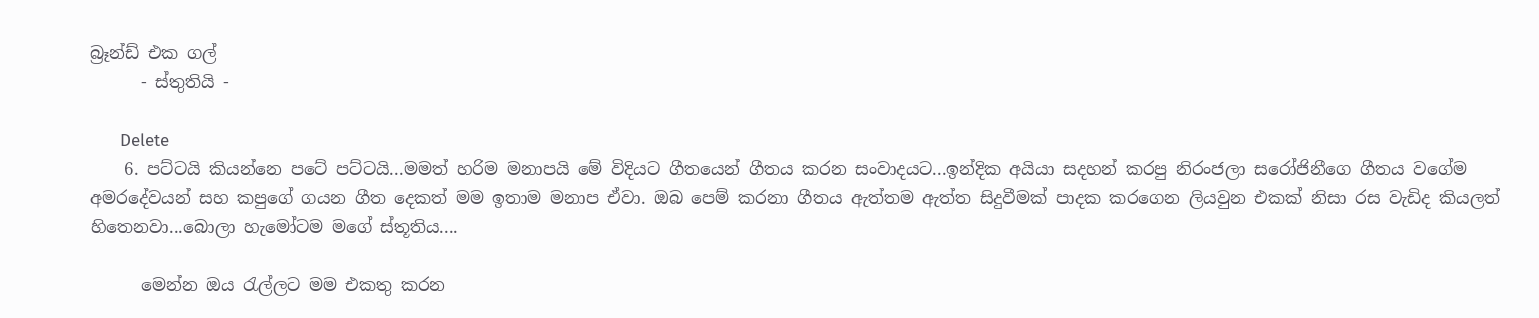බ්‍රෑන්ඩ් එක ගල්
      - ස්තුතියි -

      Delete
    6. පට්ටයි කියන්නෙ පටේ පට්ටයි...මමත් හරිම මනාපයි මේ විදියට ගීතයෙන් ගීතය කරන සංවාදයට...ඉන්දික අයියා සදහන් කරපු නිරංජලා සරෝජිනීගෙ ගීතය වගේම අමරදේවයන් සහ කපුගේ ගයන ගීත දෙකත් මම ඉතාම මනාප ඒවා. ඔබ පෙම් කරනා ගීතය ඇත්තම ඇත්ත සිදුවීමක් පාදක කරගෙන ලියවුන එකක් නිසා රස වැඩිද කියලත් හිතෙනවා...බොලා හැමෝටම මගේ ස්තූතිය....

      මෙන්න ඔය රැල්ලට මම එකතු කරන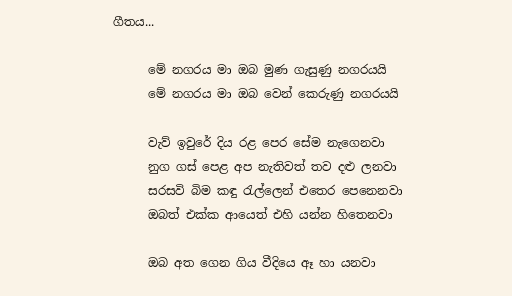ගීතය...

      මේ නගරය මා ඔබ මුණ ගැසුණු නගරයයි
      මේ නගරය මා ඔබ වෙන් කෙරුණු නගරයයි

      වැව් ඉවුරේ දිය රළ පෙර සේම නැගෙනවා
      නුග ගස් පෙළ අප නැතිවත් තව දළු ලනවා
      සරසවි බිම කඳු රැල්ලෙන් එතෙර පෙනෙනවා
      ඔබත් එක්ක ආයෙත් එහි යන්න හිතෙනවා

      ඔබ අත ගෙන ගිය වීදියෙ ඈ හා යනවා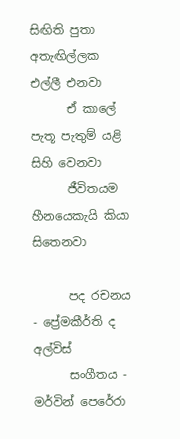සිඟිති පුතා අතැඟිල්ලක එල්ලී එනවා
      ඒ කාලේ පැතූ පැතුම් යළි සිහි වෙනවා
      ජීවිතයම හීනයෙකැයි කියා සිතෙනවා

      පද රචනය - ප්‍රේමකීර්ති ද අල්විස්
      සංගීතය - මර්වින් පෙරේරා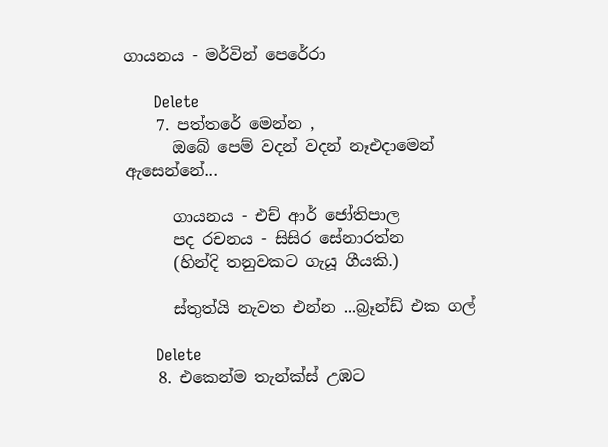ගායනය - මර්වින් පෙරේරා

      Delete
    7. පත්තරේ මෙන්න ,
      ඔබේ පෙම් වදන් වදන් නෑඑදාමෙන් ඇසෙන්නේ...

      ගායනය - එච් ආර් ජෝතිපාල
      පද රචනය - සිසිර සේනාරත්න
      (හින්දි තනුවකට ගැයූ ගීයකි.)

      ස්තුත්යි නැවත එන්න ...බ්‍රෑන්ඩ් එක ගල්

      Delete
    8. එකෙන්ම තැන්ක්ස් උඹට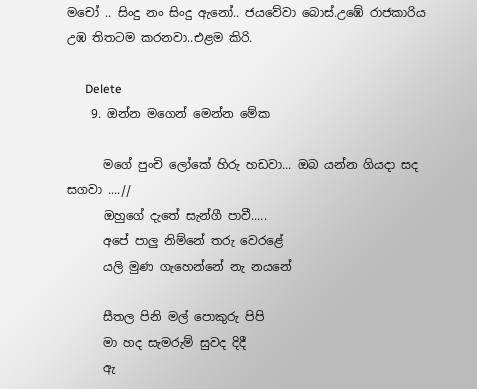මචෝ .. සිංදු නං සිංදු ඇනෝ.. ජයවේවා බොස්.උඹේ රාජකාරිය උඹ තිතටම කරනවා..එළම කිරි.

      Delete
    9. ඔන්න මගෙන් මෙන්න මේක

      මගේ පුංචි ලෝකේ හිරු හඩවා... ඔබ යන්න ගියදා සද සගවා ....//
      ඔහුගේ දැතේ සැන්ගී පාවී.....
      අපේ පාලු නිම්නේ තරු වෙරළේ
      යලි මුණ ගැහෙන්නේ නැ නයනේ

      සීතල පිනි මල් පොකුරු පිපි
      මා හද සැමරුම් සුවද දිදී
      ඇ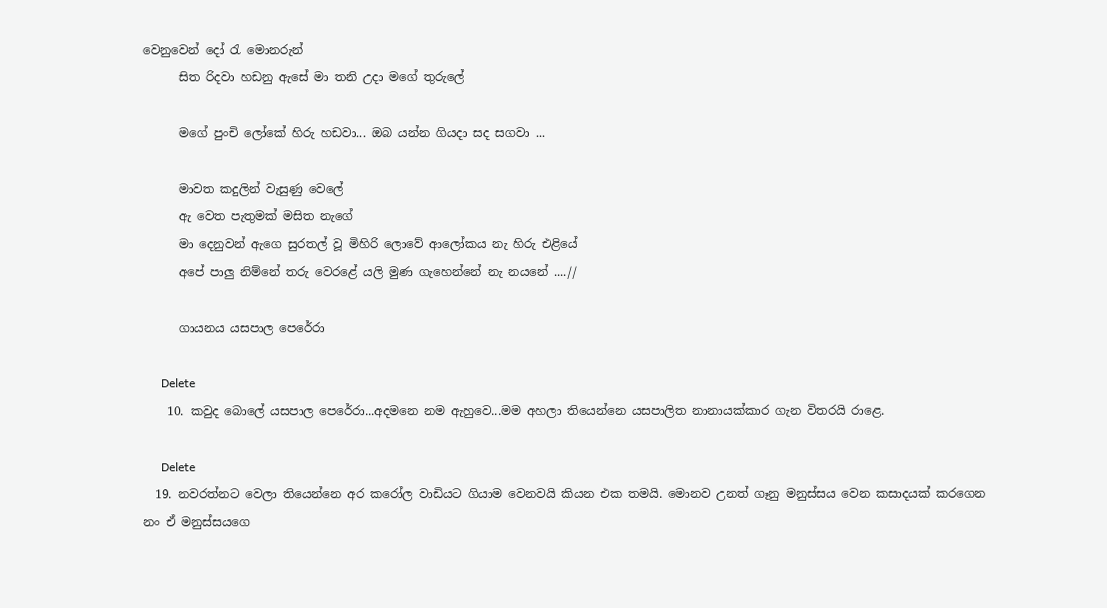වෙනුවෙන් දෝ රැ මොනරුන්
      සිත රිදවා හඩනු ඇසේ මා තනි උදා මගේ තුරුලේ

      මගේ පුංචි ලෝකේ හිරු හඩවා... ඔබ යන්න ගියදා සද සගවා ...

      මාවත කදුලින් වැසුණු වෙලේ
      ඇ වෙත පැතුමක් මසිත නැගේ
      මා දෙනුවන් ඇගෙ සුරතල් වූ මිහිරි ලොවේ ආලෝකය නැ හිරු එළියේ
      අපේ පාලු නිම්නේ තරු වෙරළේ යලි මුණ ගැහෙන්නේ නැ නයනේ ....//

      ගායනය යසපාල පෙරේරා

      Delete
    10. කවුද බොලේ යසපාල පෙරේරා...අදමනෙ නම ඇහුවෙ...මම අහලා තියෙන්නෙ යසපාලිත නානායක්කාර ගැන විතරයි රාළෙ.

      Delete
  19. නවරත්නට වෙලා තියෙන්නෙ අර කරෝල වාඩියට ගියාම වෙනවයි කියන එක තමයි. මොනව උනත් ගෑනු මනුස්සය වෙන කසාදයක් කරගෙන නං ඒ මනුස්සයගෙ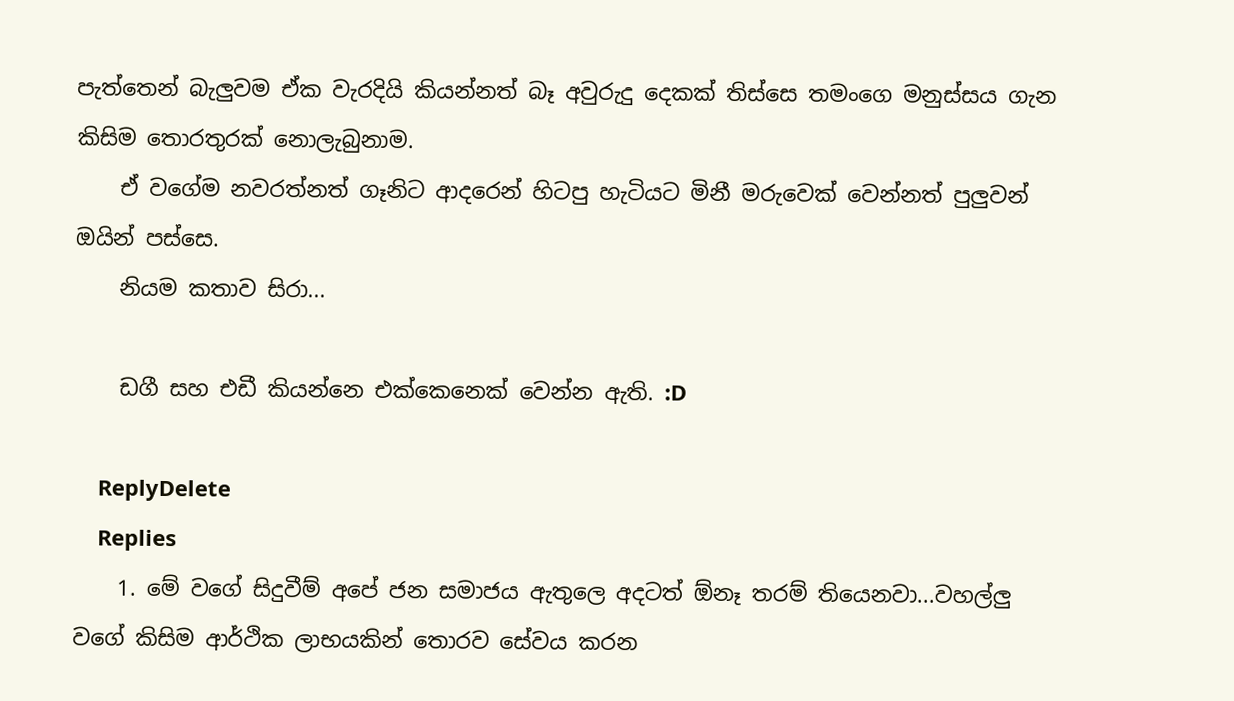පැත්තෙන් බැලුවම ඒක වැරදියි කියන්නත් බෑ අවුරුදු දෙකක් තිස්සෙ තමංගෙ මනුස්සය ගැන කිසිම තොරතුරක් නොලැබුනාම.
    ඒ වගේම නවරත්නත් ගෑනිට ආදරෙන් හිටපු හැටියට මිනී මරුවෙක් වෙන්නත් පුලුවන් ඔයින් පස්සෙ.
    නියම කතාව සිරා...

    ඩගී සහ එඩී කියන්නෙ එක්කෙනෙක් වෙන්න ඇති. :D

    ReplyDelete
    Replies
    1. මේ වගේ සිදුවීම් අපේ ජන සමාජය ඇතුලෙ අදටත් ඕනෑ තරම් තියෙනවා...වහල්ලු වගේ කිසිම ආර්ථික ලාභයකින් තොරව සේවය කරන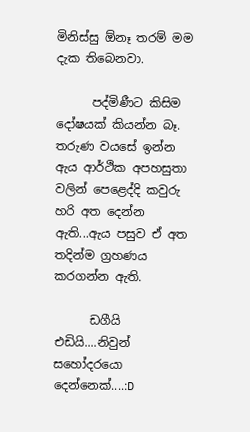මිනිස්සු ඕනෑ තරම් මම දැක තිබෙනවා.

      පද්මිණීට කිසිම දෝෂයක් කියන්න බෑ. තරුණ වයසේ ඉන්න ඇය ආර්ථික අපහසුතා වලින් පෙළෙද්දි කවුරු හරි අත දෙන්න ඇති...ඇය පසුව ඒ අත තදින්ම ග්‍රහණය කරගන්න ඇති.

      ඩගීයි එඩියි....නිවුන් සහෝදරයො දෙන්නෙක්....:D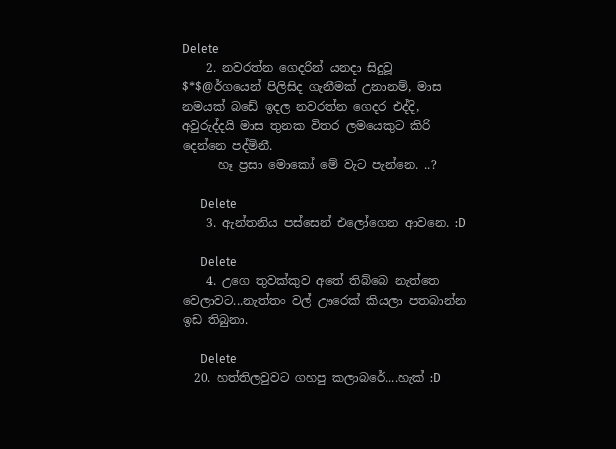Delete
    2. නවරත්න ගෙදරින් යනදා සිදුවූ $*$@ර්ගයෙන් පිලිසිද ගැනීමක් උනානම්, මාස නමයක් බඩේ ඉදල නවරත්න ගෙදර එද්දි, අවුරුද්දයි මාස තුනක විතර ලමයෙකුට කිරි දෙන්නෙ පද්මිනී.
      හෑ ප්‍රසා මොකෝ මේ වැට පැන්නෙ. ..?

      Delete
    3. ඇන්තනිය පස්සෙන් එලෝගෙන ආවනෙ. :D

      Delete
    4. උගෙ තුවක්කුව අතේ තිබ්බෙ නැත්තෙ වෙලාවට...නැත්තං වල් ඌරෙක් කියලා පතබාන්න ඉඩ තිබුනා.

      Delete
  20. හත්තිලවුවට ගහපු කලාබරේ....හැක් :D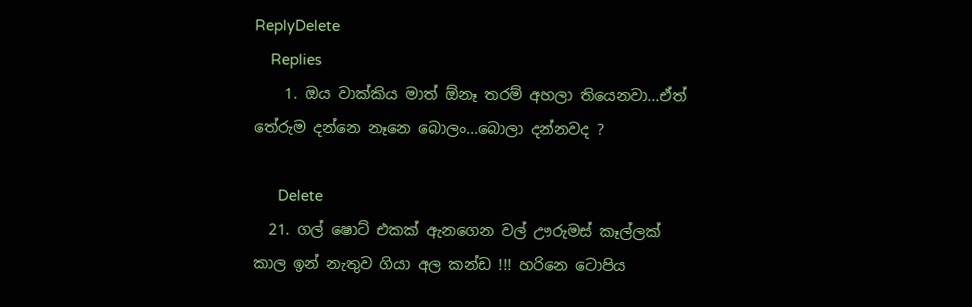ReplyDelete
    Replies
    1. ඔය වාක්කිය මාත් ඕනෑ තරම් අහලා තියෙනවා...ඒත් තේරුම දන්නෙ නෑනෙ බොලං...බොලා දන්නවද ?

      Delete
  21. ගල් ෂොට් එකක් ඇනගෙන වල් ඌරුමස් කෑල්ලක් කාල ඉන් නැතුව ගියා අල කන්ඩ !!! හරිනෙ ටොපිය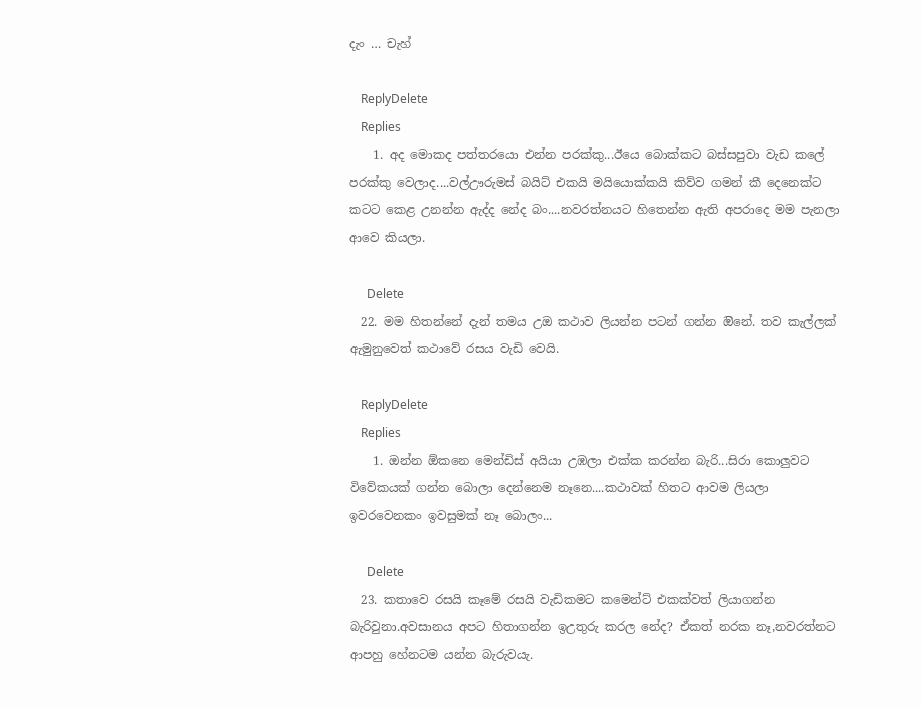දැං … චැහ්

    ReplyDelete
    Replies
    1. අද මොකද පත්තරයො එන්න පරක්කු...ඊයෙ බොක්කට බස්සපුවා වැඩ කලේ පරක්කු වෙලාද....වල්ඌරුමස් බයිට් එකයි මයියොක්කයි කිව්ව ගමන් කී දෙනෙක්ට කටට කෙළ උනන්න ඇද්ද නේද බං....නවරත්නයට හිතෙන්න ඇති අපරාදෙ මම පැනලා ආවෙ කියලා.

      Delete
  22. මම හිතන්නේ දැන් තමය උඔ කථාව ලියන්න පටන් ගන්න ඔිනේ. තව කැල්ලක් ඇමුනුවෙත් කථාවේ රසය වැඩි වෙයි.

    ReplyDelete
    Replies
    1. ඔන්න ඕකනෙ මෙන්ඩිස් අයියා උඹලා එක්ක කරන්න බැරි...සිරා කොලුවට විවේකයක් ගන්න බොලා දෙන්නෙම නෑනෙ....කථාවක් හිතට ආවම ලියලා ඉවරවෙනකං ඉවසුමක් නෑ බොලං...

      Delete
  23. කතාවෙ රසයි කෑමේ රසයි වැඩිකමට කමෙන්ට් එකක්වත් ලියාගන්න බැරිවුනා.අවසානය අපට හිතාගන්න ඉඋතුරු කරල නේද? ඒකත් නරක නෑ,නවරත්නට ආපහු හේනටම යන්න බැරුවයැ.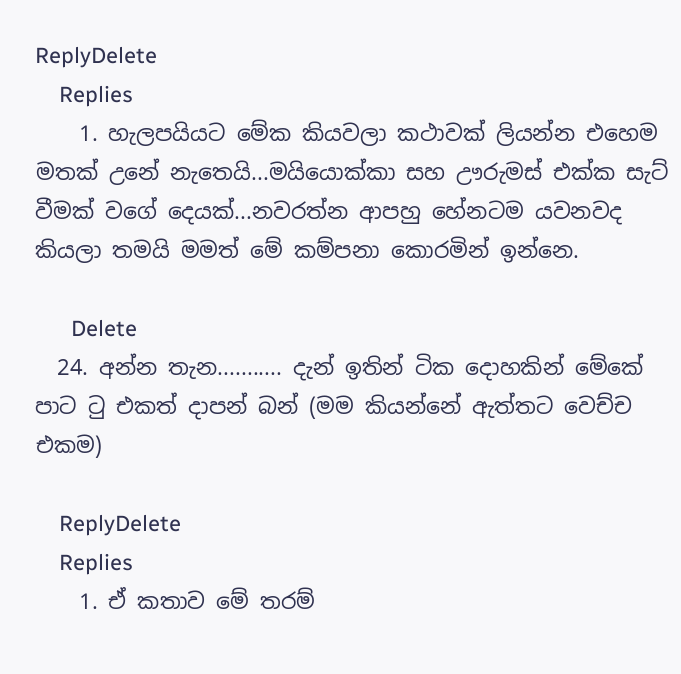ReplyDelete
    Replies
    1. හැලපයියට මේක කියවලා කථාවක් ලියන්න එහෙම මතක් උනේ නැතෙයි...මයියොක්කා සහ ඌරුමස් එක්ක සැට් වීමක් වගේ දෙයක්...නවරත්න ආපහු හේනටම යවනවද කියලා තමයි මමත් මේ කම්පනා කොරමින් ඉන්නෙ.

      Delete
  24. අන්න තැන........... දැන් ඉතින් ටික දොහකින් මේකේ පාට ටු එකත් දාපන් බන් (මම කියන්නේ ඇත්තට වෙච්ච එකම)

    ReplyDelete
    Replies
    1. ඒ කතාව මේ තරම්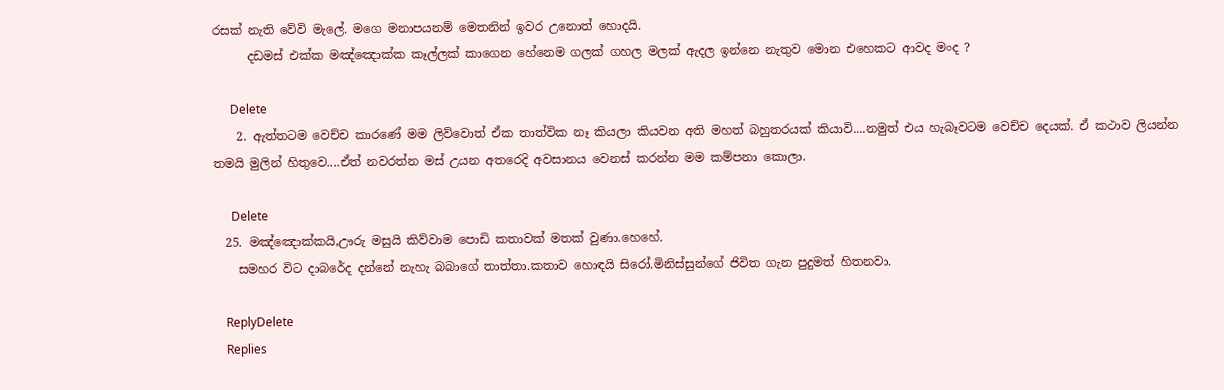රසක් නැති වේවි මැලේ. මගෙ මනාපයනම් මෙතනින් ඉවර උනොත් හොදයි.
      දඩමස් එක්ක මඤ්ඤොක්ක කෑල්ලක් කාගෙන හේනෙම ගලක් ගහල මලක් ඇදල ඉන්නෙ නැතුව මොන එහෙකට ආවද මංද ?

      Delete
    2. ඇත්තටම වෙච්ච කාරණේ මම ලිව්වොත් ඒක තාත්වික නෑ කියලා කියවන අති මහත් බහුතරයක් කියාවි....නමුත් එය හැබෑවටම වෙච්ච දෙයක්. ඒ කථාව ලියන්න තමයි මුලින් හිතුවෙ....ඒත් නවරත්න මස් උයන අතරෙදි අවසානය වෙනස් කරන්න මම කම්පනා කොලා.

      Delete
  25. මඤ්ඤොක්කයි,ඌරු මසුයි කිව්වාම පොඩි කතාවක් මතක් වුණා.හෙහේ.
    සමහර විට දාබරේද දන්නේ නැහැ බබාගේ තාත්තා.කතාව හොඳයි සිරෝ.මිනිස්සුන්ගේ ජිවිත ගැන පුදුමත් හිතනවා.

    ReplyDelete
    Replies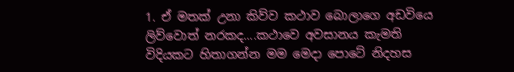1. ඒ මතක් උනා කිව්ව කථාව බොලාගෙ අඩවියෙ ලිව්වොත් නරකද....කථාවෙ අවසානය කැමති විදියකට හිතාගන්න මම මෙදා පොටේ නිදහස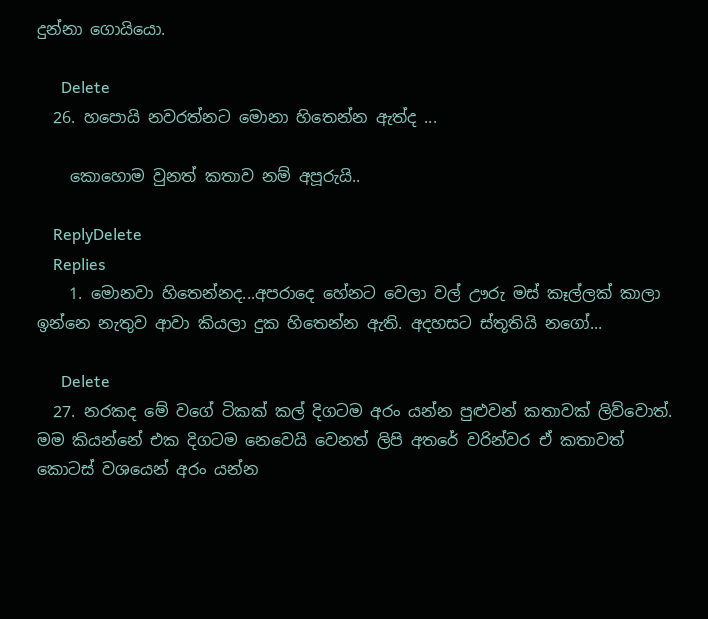දුන්නා ගොයියො.

      Delete
  26. හපොයි නවරත්නට මොනා හිතෙන්න ඇත්ද ...

    කොහොම වුනත් කතාව නම් අපූරුයි..

    ReplyDelete
    Replies
    1. මොනවා හිතෙන්නද...අපරාදෙ හේනට වෙලා වල් ඌරු මස් කෑල්ලක් කාලා ඉන්නෙ නැතුව ආවා කියලා දුක හිතෙන්න ඇති. අදහසට ස්තූතියි නගෝ...

      Delete
  27. නරකද මේ වගේ ටිකක් කල් දිගටම අරං යන්න පුළුවන් කතාවක් ලිව්වොත්. මම කියන්නේ එක දිගටම නෙවෙයි වෙනත් ලිපි අතරේ වරින්වර ඒ කතාවත් කොටස් වශයෙන් අරං යන්න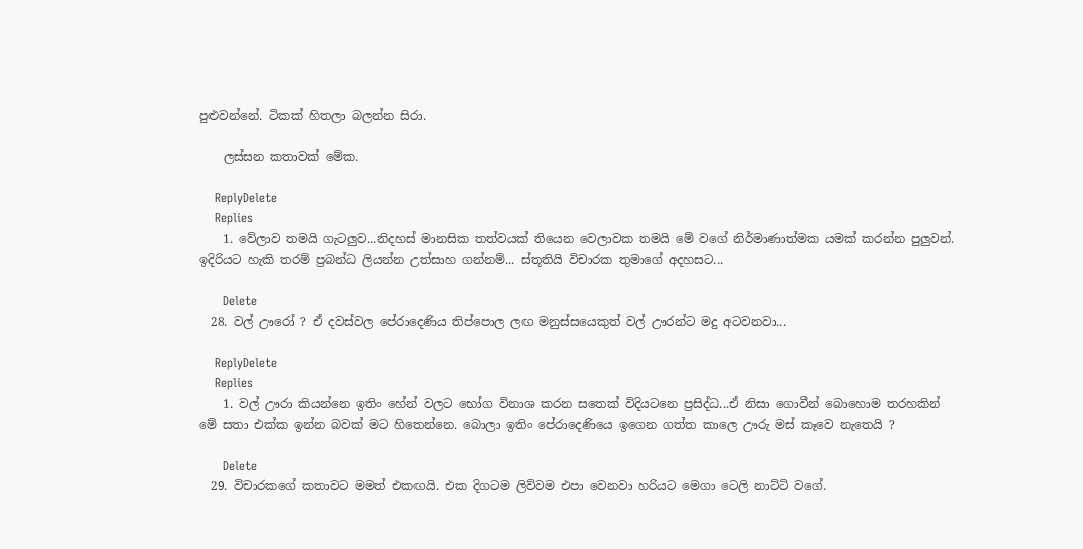පුළුවන්නේ. ටිකක් හිතලා බලන්න සිරා.

    ලස්සන කතාවක් මේක.

    ReplyDelete
    Replies
    1. වේලාව තමයි ගැටලුව...නිදහස් මානසික තත්වයක් තියෙන වෙලාවක තමයි මේ වගේ නිර්මාණාත්මක යමක් කරන්න පුලුවන්. ඉදිරියට හැකි තරම් ප්‍රබන්ධ ලියන්න උත්සාහ ගන්නම්... ස්තූතියි විචාරක තුමාගේ අදහසට...

      Delete
  28. වල් ඌරෝ ? ඒ දවස්වල පේරාදෙණිය තිප්පොල ලඟ මනුස්සයෙකුත් වල් ඌරන්ට මදු අටවනවා...

    ReplyDelete
    Replies
    1. වල් ඌරා කියන්නෙ ඉතිං හේන් වලට භෝග විනාශ කරන සතෙක් විදියටනෙ ප්‍රසිද්ධ...ඒ නිසා ගොවීන් බොහොම තරහකින් මේ සතා එක්ක ඉන්න බවක් මට හිතෙන්නෙ. බොලා ඉතිං පේරාදෙණියෙ ඉගෙන ගත්ත කාලෙ ඌරු මස් කෑවෙ නැතෙයි ?

      Delete
  29. විචාරකගේ කතාවට මමත් එකඟයි. එක දිගටම ලිව්වම එපා වෙනවා හරියට මෙගා ටෙලි නාට්ටි වගේ.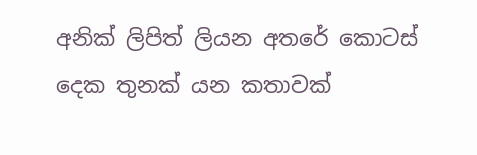අනික් ලිපිත් ලියන අතරේ කොටස් දෙක තුනක් යන කතාවක්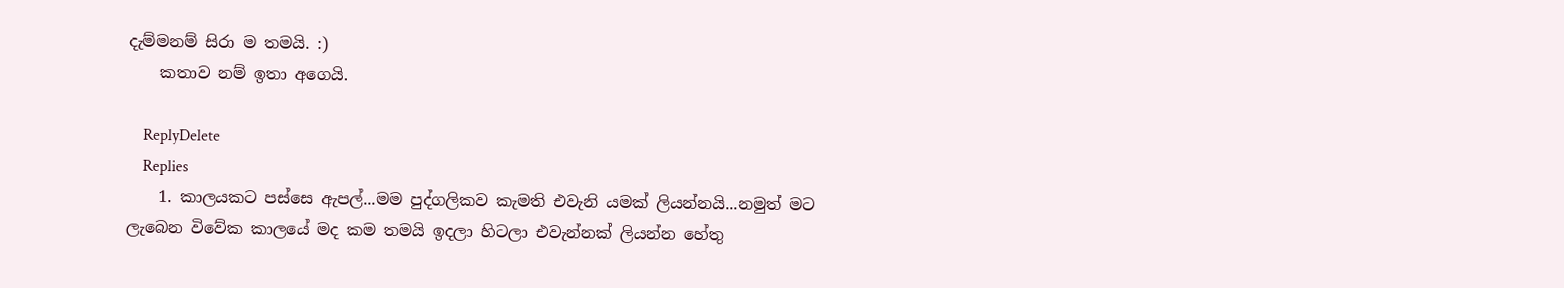දැම්මනම් සිරා ම තමයි. :)
    කතාව නම් ඉතා අගෙයි.

    ReplyDelete
    Replies
    1. කාලයකට පස්සෙ ඇපල්...මම පුද්ගලිකව කැමති එවැනි යමක් ලියන්නයි...නමුත් මට ලැබෙන විවේක කාලයේ මද කම තමයි ඉදලා හිටලා එවැන්නක් ලියන්න හේතු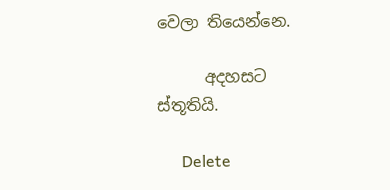වෙලා තියෙන්නෙ.

      අදහසට ස්තූතියි.

      Delete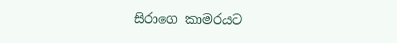සිරාගෙ කාමරයට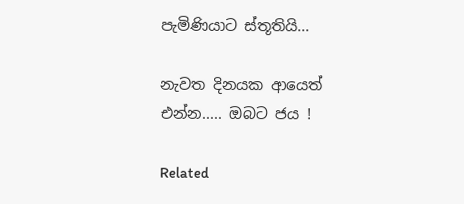පැමිණියාට ස්තූතියි...

නැවත දිනයක ආයෙත් එන්න..... ඔබට ජය !

Related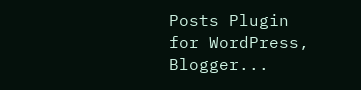Posts Plugin for WordPress, Blogger...